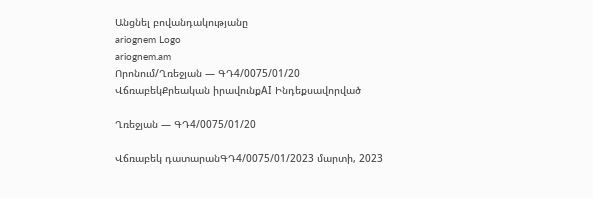Անցնել բովանդակությանը
ariognem Logo
ariognem.am
Որոնում/Ղռեջյան — ԳԴ4/0075/01/20
ՎճռաբեկՔրեական իրավունքAI Ինդեքսավորված

Ղռեջյան — ԳԴ4/0075/01/20

Վճռաբեկ դատարանԳԴ4/0075/01/2023 մարտի, 2023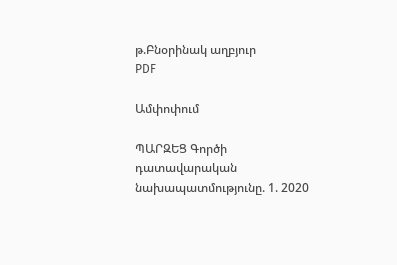թ.Բնօրինակ աղբյուր
PDF

Ամփոփում

ՊԱՐԶԵՑ Գործի դատավարական նախապատմությունը. 1. 2020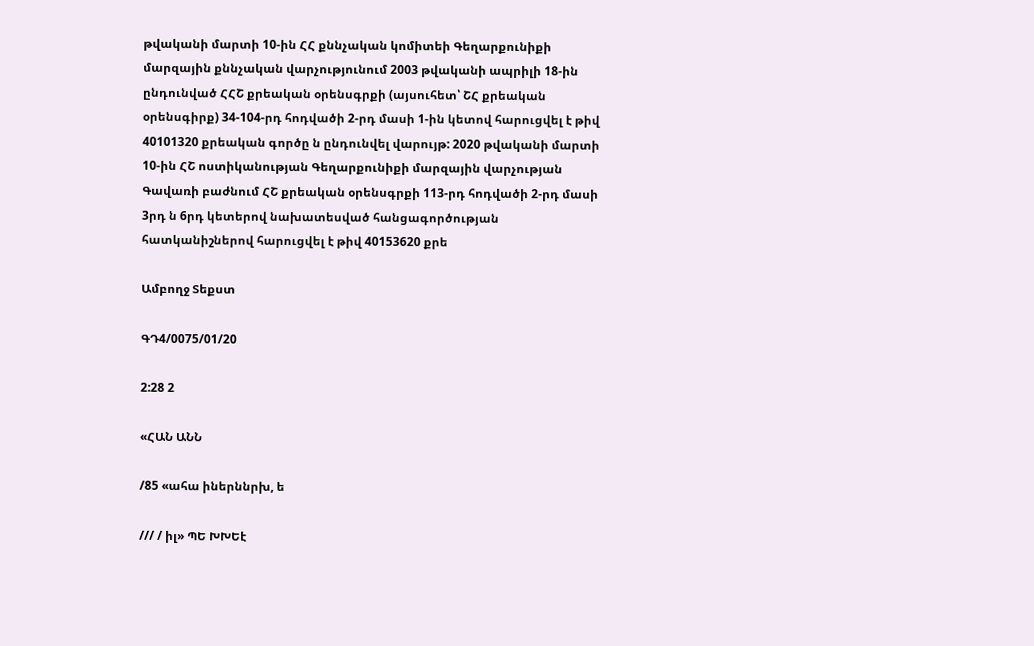թվականի մարտի 10-ին ՀՀ քննչական կոմիտեի Գեղարքունիքի մարզային քննչական վարչությունում 2003 թվականի ապրիլի 18-ին ընդունված ՀՀՇ քրեական օրենսգրքի (այսուհետ՝ ՇՀ քրեական օրենսգիրք) 34-104-րդ հոդվածի 2-րդ մասի 1-ին կետով հարուցվել է թիվ 40101320 քրեական գործը ն ընդունվել վարույթ: 2020 թվականի մարտի 10-ին ՀՇ ոստիկանության Գեղարքունիքի մարզային վարչության Գավառի բաժնում ՀՇ քրեական օրենսգրքի 113-րդ հոդվածի 2-րդ մասի 3րդ ն 6րդ կետերով նախատեսված հանցագործության հատկանիշներով հարուցվել է թիվ 40153620 քրե

Ամբողջ Տեքստ

ԳԴ4/0075/01/20

2:28 2

«ՀԱՆ ԱՆՆ

/85 «ահա իներննրխ, ե

/// / իլ» ՊԵ ԽԽԵէ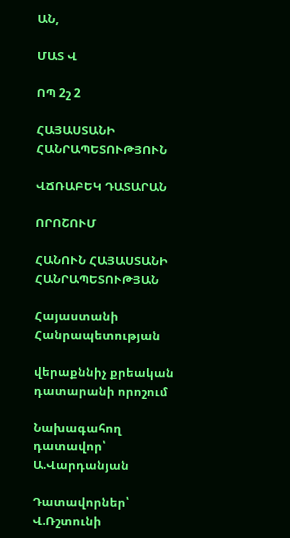ԱՆ,

ՄԱՏ Վ

ՈՊ 2շ 2

ՀԱՅԱՍՏԱՆԻ ՀԱՆՐԱՊԵՏՈՒԹՅՈՒՆ

ՎՃՌԱԲԵԿ ԴԱՏԱՐԱՆ

ՈՐՈՇՈՒՄ

ՀԱՆՈՒՆ ՀԱՅԱՍՏԱՆԻ ՀԱՆՐԱՊԵՏՈՒԹՅԱՆ

Հայաստանի Հանրապետության

վերաքննիչ քրեական դատարանի որոշում

Նախագահող դատավոր՝ Ա.Վարդանյան

Դատավորներ՝ Վ.Ռշտունի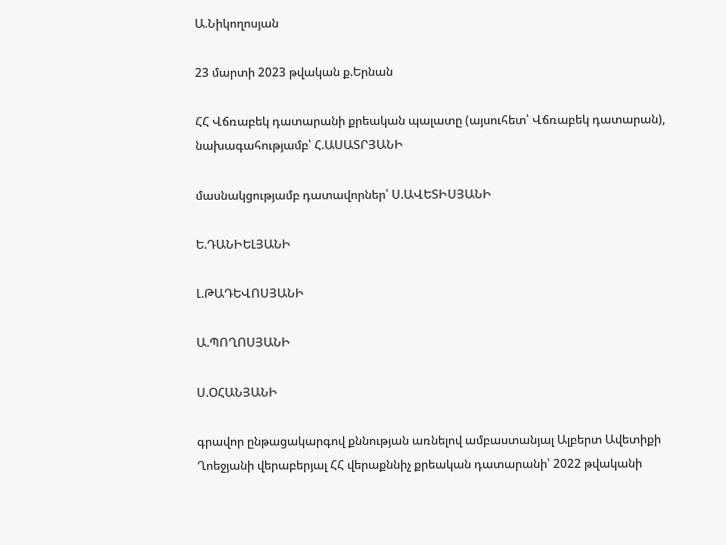Ա.Նիկողոսյան

23 մարտի 2023 թվական ք.Երնան

ՀՀ Վճռաբեկ դատարանի քրեական պալատը (այսուհետ՝ Վճռաբեկ դատարան), նախագահությամբ՝ Հ.ԱՍԱՏՐՅԱՆԻ

մասնակցությամբ դատավորներ՝ Ս.ԱՎԵՏԻՍՅԱՆԻ

Ե.ԴԱՆԻԵԼՅԱՆԻ

Լ.ԹԱԴԵՎՈՍՅԱՆԻ

Ա.ՊՈՂՈՍՅԱՆԻ

Ս.ՕՀԱՆՅԱՆԻ

գրավոր ընթացակարգով քննության առնելով ամբաստանյալ Ալբերտ Ավետիքի Ղոեջյանի վերաբերյալ ՀՀ վերաքննիչ քրեական դատարանի՝ 2022 թվականի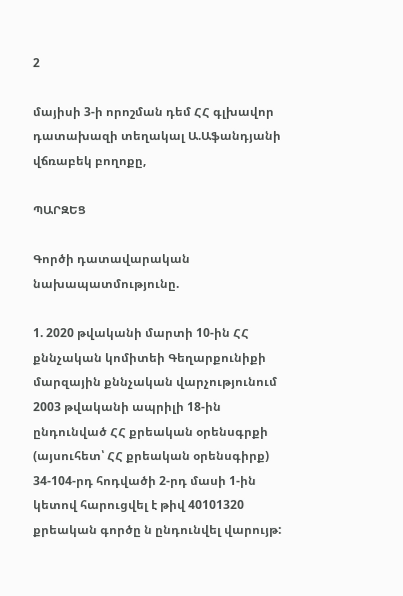2

մայիսի 3-ի որոշման դեմ ՀՀ գլխավոր դատախազի տեղակալ Ա.Աֆանդյանի վճռաբեկ բողոքը,

ՊԱՐԶԵՑ

Գործի դատավարական նախապատմությունը.

1. 2020 թվականի մարտի 10-ին ՀՀ քննչական կոմիտեի Գեղարքունիքի մարզային քննչական վարչությունում 2003 թվականի ապրիլի 18-ին ընդունված ՀՀ քրեական օրենսգրքի (այսուհետ՝ ՀՀ քրեական օրենսգիրք) 34-104-րդ հոդվածի 2-րդ մասի 1-ին կետով հարուցվել է թիվ 40101320 քրեական գործը ն ընդունվել վարույթ: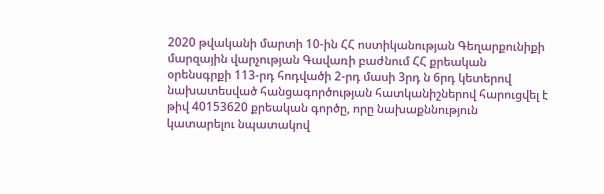2020 թվականի մարտի 10-ին ՀՀ ոստիկանության Գեղարքունիքի մարզային վարչության Գավառի բաժնում ՀՀ քրեական օրենսգրքի 113-րդ հոդվածի 2-րդ մասի 3րդ ն 6րդ կետերով նախատեսված հանցագործության հատկանիշներով հարուցվել է թիվ 40153620 քրեական գործը, որը նախաքննություն կատարելու նպատակով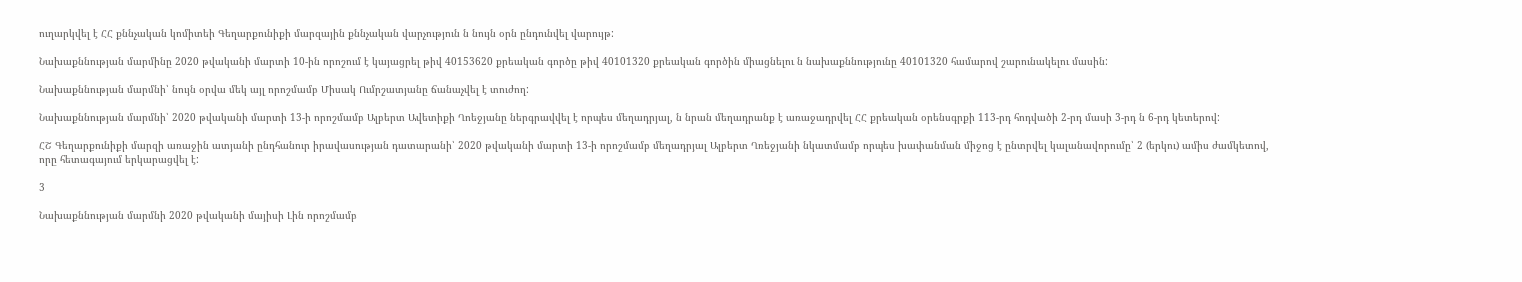ուղարկվել է ՀՀ քննչական կոմիտեի Գեղարքունիքի մարզային քննչական վարչություն ն նույն օրն ընդունվել վարույթ:

Նախաքննության մարմինը 2020 թվականի մարտի 10-ին որոշում է կայացրել թիվ 40153620 քրեական գործը թիվ 40101320 քրեական գործին միացնելու ն նախաքննությունը 40101320 համարով շարունակելու մասին:

Նախաքննության մարմնի՝ նույն օրվա մեկ այլ որոշմամբ Միսակ Ումրշատյանը ճանաչվել է տուժող:

Նախաքննության մարմնի՝ 2020 թվականի մարտի 13-ի որոշմամբ Ալբերտ Ավետիքի Ղոեջյանը ներգրավվել է որպես մեղադրյալ, ն նրան մեղադրանք է առաջադրվել ՀՀ քրեական օրենսգրքի 113-րդ հոդվածի 2-րդ մասի 3-րդ ն 6-րդ կետերով:

ՀՇ Գեղարքունիքի մարզի առաջին ատյանի ընդհանուր իրավասության դատարանի՝ 2020 թվականի մարտի 13-ի որոշմամբ մեղադրյալ Ալբերտ Ղռեջյանի նկատմամբ որպես խափանման միջոց է ընտրվել կալանավորումը՝ 2 (երկու) ամիս ժամկետով, որը հետագայում երկարացվել է:

3

Նախաքննության մարմնի 2020 թվականի մայիսի Լին որոշմամբ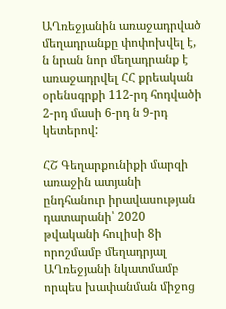ԱՂռեջյանին առաջադրված մեղադրանքը փոփոխվել է, ն նրան նոր մեղադրանք է առաջադրվել ՀՀ քրեական օրենսգրքի 112-րդ հոդվածի 2-րդ մասի 6-րդ ն 9-րդ կետերով:

ՀՇ Գեղարքունիքի մարզի առաջին ատյանի ընդհանուր իրավասության դատարանի՝ 2020 թվականի հուլիսի 8ի որոշմամբ մեղադրյալ ԱՂռեջյանի նկատմամբ որպես խափանման միջոց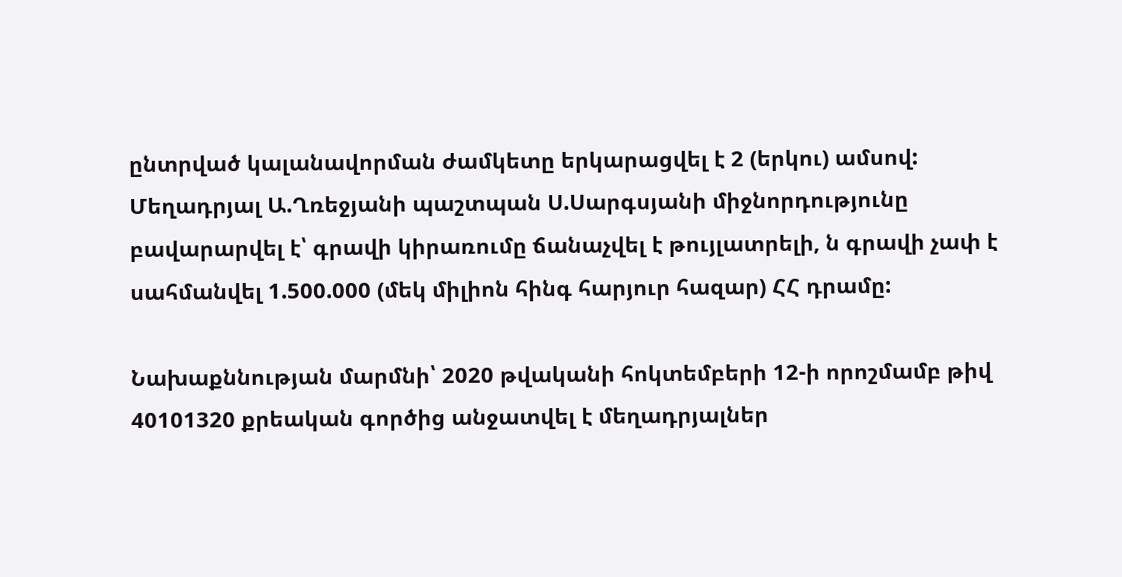ընտրված կալանավորման ժամկետը երկարացվել է 2 (երկու) ամսով: Մեղադրյալ Ա.Ղռեջյանի պաշտպան Ս.Սարգսյանի միջնորդությունը բավարարվել է՝ գրավի կիրառումը ճանաչվել է թույլատրելի, ն գրավի չափ է սահմանվել 1.500.000 (մեկ միլիոն հինգ հարյուր հազար) ՀՀ դրամը:

Նախաքննության մարմնի՝ 2020 թվականի հոկտեմբերի 12-ի որոշմամբ թիվ 40101320 քրեական գործից անջատվել է մեղադրյալներ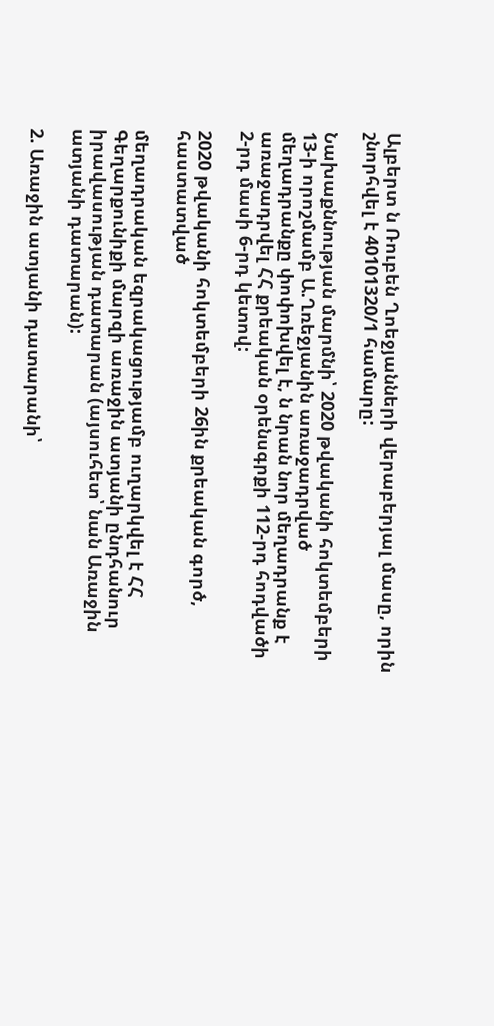Ալբերտ ն Ռուբեն Ղոեջյանների վերաբերյալ մասը, որին շնորհվել է 40101320/1 համարը:

Նախաքննության մարմնի՝ 2020 թվականի հոկտեմբերի 13-ի որոշմամբ Ա.Ղռեջյանին առաջադրված մեղադրանքը փոփոխվել է, ն նրան նոր մեղադրանք է առաջադրվել ՀՀ քրեական օրենսգրքի 112-րդ հոդվածի 2-րդ մասի 6-րդ կետով:

2020 թվականի հոկտեմբերի 26ին քրեական գործ, հաստատված

մեղադրական եզրակացությամբ ուղարկվել է ՀՀ Գեղարքունիքի մարզի առաջին ատյանի ընդհանուր իրավասության դատարան (այսուհետ՝ նան Առաջին ատյանի դատարան):

2. Առաջին ատյանի դատարանի՝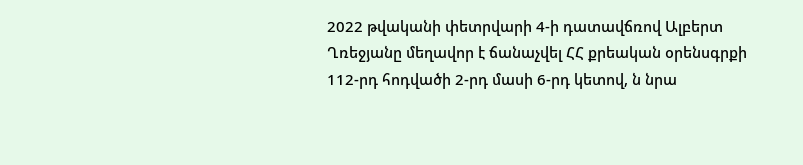2022 թվականի փետրվարի 4-ի դատավճռով Ալբերտ Ղռեջյանը մեղավոր է ճանաչվել ՀՀ քրեական օրենսգրքի 112-րդ հոդվածի 2-րդ մասի 6-րդ կետով, ն նրա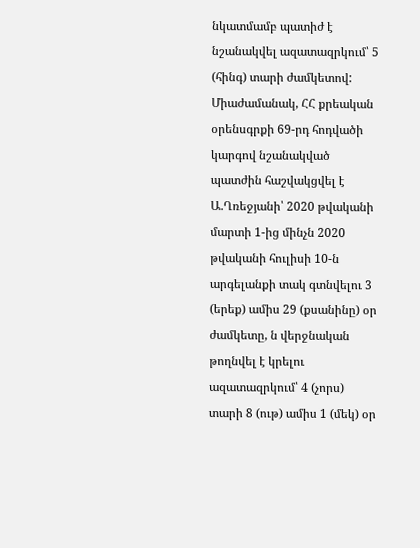նկատմամբ պատիժ է նշանակվել ազատազրկում՝ 5 (հինգ) տարի ժամկետով: Միաժամանակ, ՀՀ քրեական օրենսգրքի 69-րդ հոդվածի կարգով նշանակված պատժին հաշվակցվել է Ա.Ղռեջյանի՝ 2020 թվականի մարտի 1-ից մինչն 2020 թվականի հուլիսի 10-ն արգելանքի տակ գտնվելու 3 (երեք) ամիս 29 (քսանինը) օր ժամկետը, ն վերջնական թողնվել է կրելու ազատազրկում՝ 4 (չորս) տարի 8 (ութ) ամիս 1 (մեկ) օր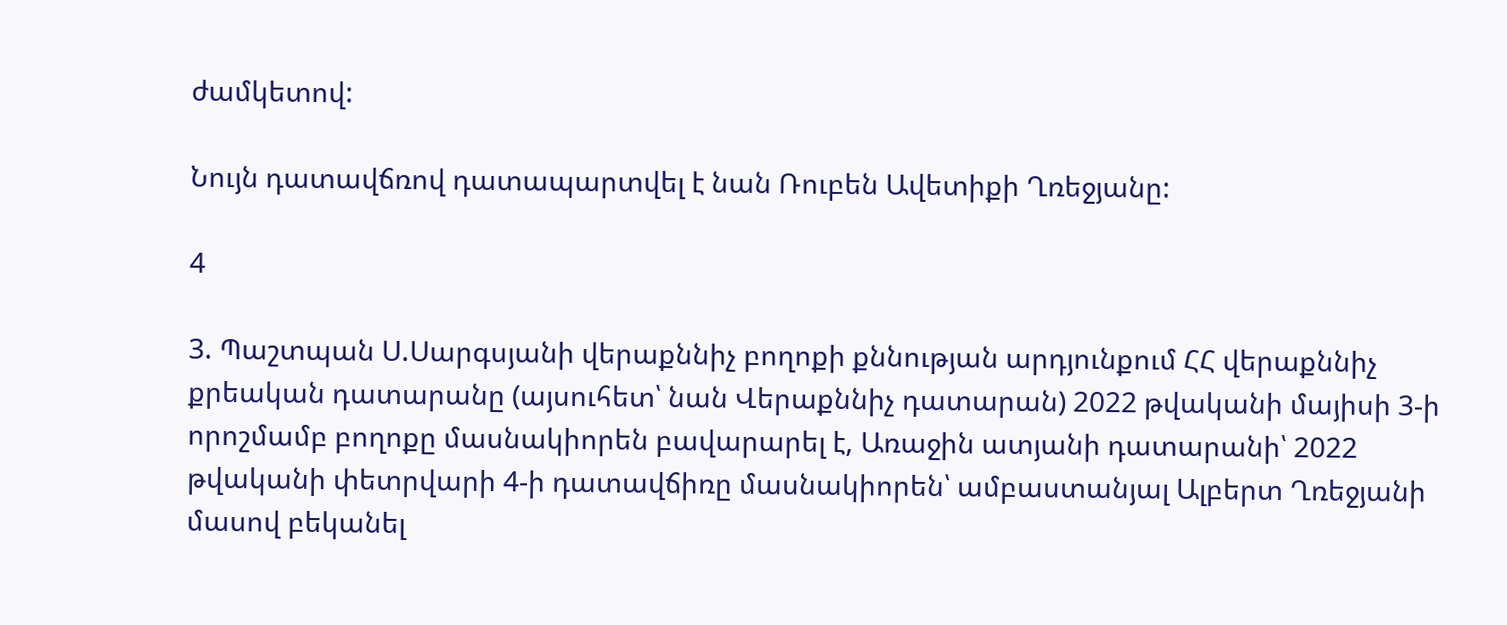ժամկետով:

Նույն դատավճռով դատապարտվել է նան Ռուբեն Ավետիքի Ղռեջյանը:

4

3. Պաշտպան Ս.Սարգսյանի վերաքննիչ բողոքի քննության արդյունքում ՀՀ վերաքննիչ քրեական դատարանը (այսուհետ՝ նան Վերաքննիչ դատարան) 2022 թվականի մայիսի 3-ի որոշմամբ բողոքը մասնակիորեն բավարարել է, Առաջին ատյանի դատարանի՝ 2022 թվականի փետրվարի 4-ի դատավճիռը մասնակիորեն՝ ամբաստանյալ Ալբերտ Ղռեջյանի մասով բեկանել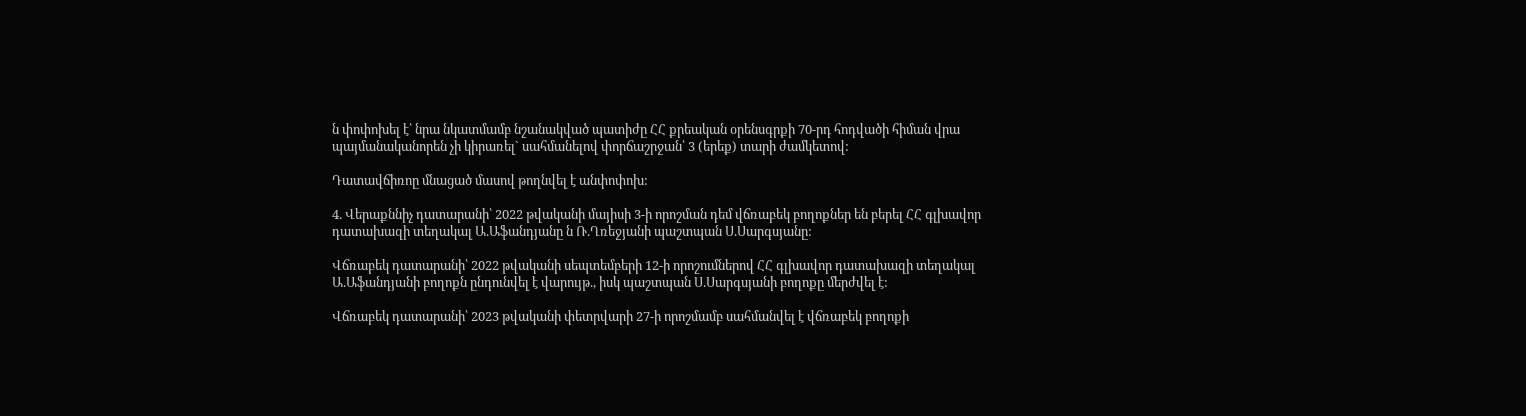ն փոփոխել է՝ նրա նկատմամբ նշանակված պատիժը ՀՀ քրեական օրենսգրքի 70-րդ հոդվածի հիման վրա պայմանականորեն չի կիրառել` սահմանելով փորճաշրջան՝ 3 (երեք) տարի ժամկետով:

Դատավճիռոը մնացած մասով թողնվել է անփոփոխ:

4. Վերաքննիչ դատարանի՝ 2022 թվականի մայիսի 3-ի որոշման դեմ վճռաբեկ բողոքներ են բերել ՀՀ գլխավոր դատախազի տեղակալ Ա.Աֆանդյանը ն Ռ.Ղռեջյանի պաշտպան Ս.Սարգսյանը:

Վճռաբեկ դատարանի՝ 2022 թվականի սեպտեմբերի 12-ի որոշումներով ՀՀ գլխավոր դատախազի տեղակալ Ա.Աֆանդյանի բողոքն ընդունվել է վարույթ., իսկ պաշտպան Ս.Սարգսյանի բողոքը մերժվել է:

Վճռաբեկ դատարանի՝ 2023 թվականի փետրվարի 27-ի որոշմամբ սահմանվել է վճռաբեկ բողոքի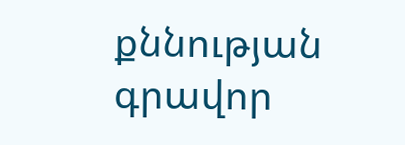քննության գրավոր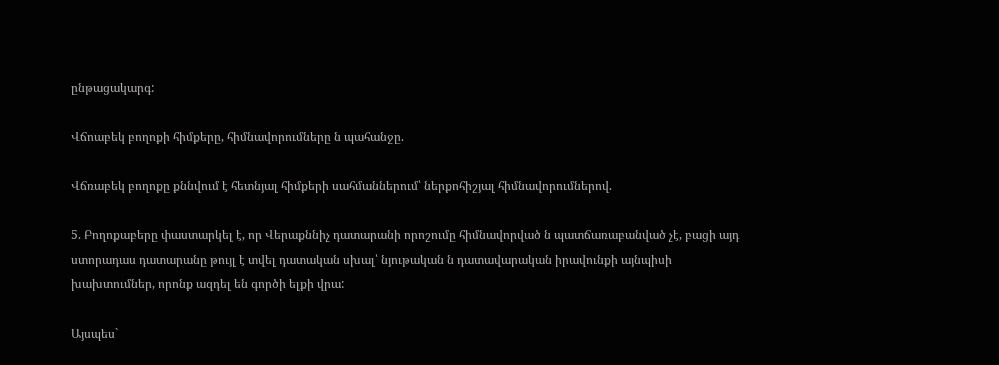ընթացակարգ:

Վճոաբեկ բողոքի հիմքերը, հիմնավորումները ն պահանջը.

Վճռաբեկ բողոքը քննվում է հետնյալ հիմքերի սահմաններում՝ ներքոհիշյալ հիմնավորումներով.

5. Բողոքաբերը փաստարկել է, որ Վերաքննիչ դատարանի որոշումը հիմնավորված ն պատճառաբանված չէ, բացի այդ ստորադաս դատարանը թույլ է տվել դատական սխալ՝ նյութական ն դատավարական իրավունքի այնպիսի խախտումներ, որոնք ազդել են գործի ելքի վրա:

Այսպես`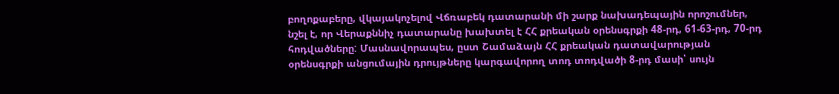բողոքաբերը, վկայակոչելով Վճռաբեկ դատարանի մի շարք նախադեպային որոշումներ, նշել է, որ Վերաքննիչ դատարանը խախտել է ՀՀ քրեական օրենսգրքի 48-րդ, 61-63-րդ, 70-րդ հոդվածները: Մասնավորապես, ըստ Շամաձայն ՀՀ քրեական դատավարության օրենսգրքի անցումային դրույթները կարգավորող տոդ տոդվածի 8-րդ մասի՝ սույն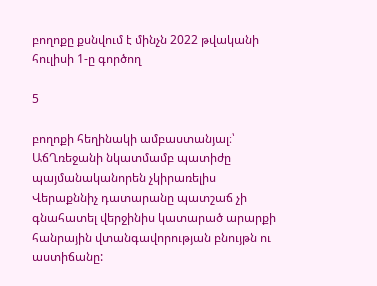բողոքը քսնվում է մինչն 2022 թվականի հուլիսի 1-ը գործող

5

բողոքի հեղինակի ամբաստանյալ։՝ ԱճՂռեջանի նկատմամբ պատիժը պայմանականորեն չկիրառելիս Վերաքննիչ դատարանը պատշաճ չի գնահատել վերջինիս կատարած արարքի հանրային վտանգավորության բնույթն ու աստիճանը: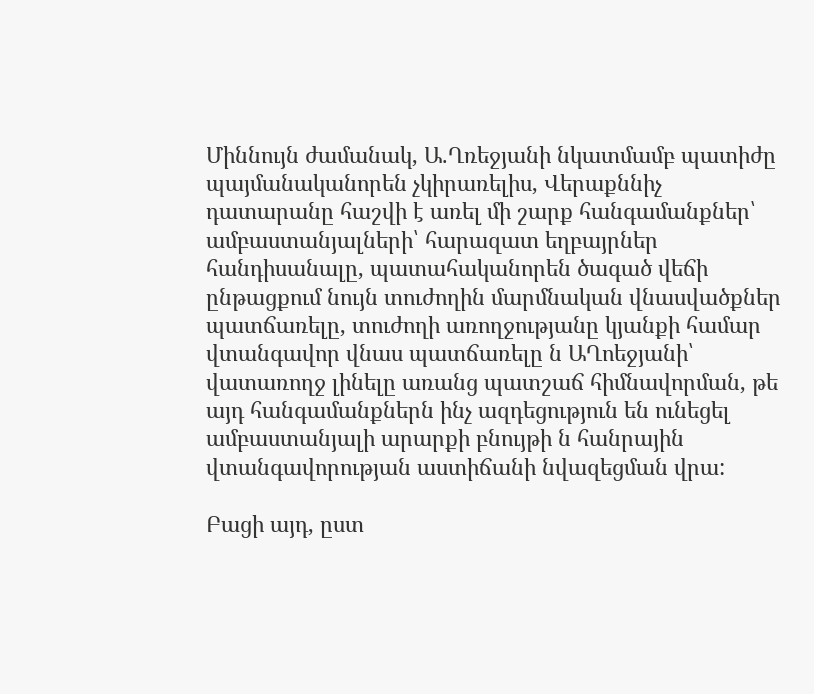Միննույն ժամանակ, Ա.Ղռեջյանի նկատմամբ պատիժը պայմանականորեն չկիրառելիս, Վերաքննիչ դատարանը հաշվի է առել մի շարք հանգամանքներ՝ ամբաստանյալների՝ հարազատ եղբայրներ հանդիսանալը, պատահականորեն ծագած վեճի ընթացքում նույն տուժողին մարմնական վնասվածքներ պատճառելը, տուժողի առողջությանը կյանքի համար վտանգավոր վնաս պատճառելը ն ԱՂոեջյանի՝ վատառողջ լինելը առանց պատշաճ հիմնավորման, թե այդ հանգամանքներն ինչ ազդեցություն են ունեցել ամբաստանյալի արարքի բնույթի ն հանրային վտանգավորության աստիճանի նվազեցման վրա:

Բացի այդ, ըստ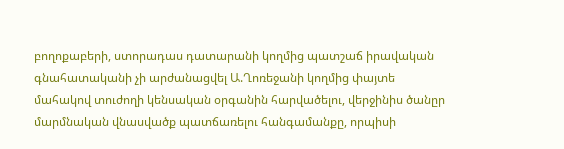բողոքաբերի, ստորադաս դատարանի կողմից պատշաճ իրավական գնահատականի չի արժանացվել Ա.Ղոռեջանի կողմից փայտե մահակով տուժողի կենսական օրգանին հարվածելու, վերջինիս ծանըր մարմնական վնասվածք պատճառելու հանգամանքը, որպիսի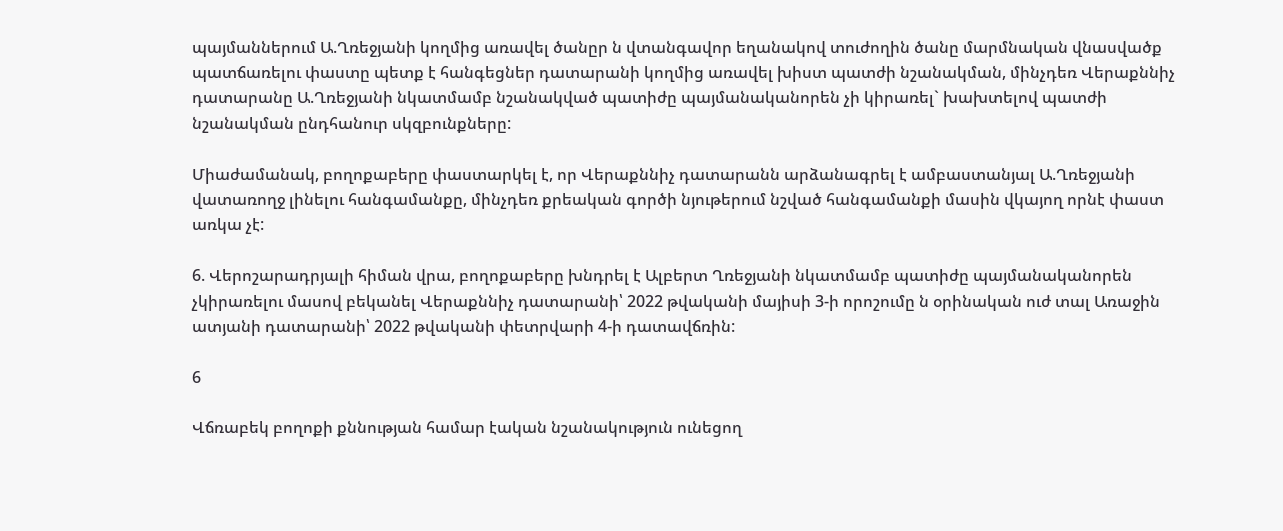պայմաններում Ա.Ղռեջյանի կողմից առավել ծանըր ն վտանգավոր եղանակով տուժողին ծանը մարմնական վնասվածք պատճառելու փաստը պետք է հանգեցներ դատարանի կողմից առավել խիստ պատժի նշանակման, մինչդեռ Վերաքննիչ դատարանը Ա.Ղռեջյանի նկատմամբ նշանակված պատիժը պայմանականորեն չի կիրառել` խախտելով պատժի նշանակման ընդհանուր սկզբունքները:

Միաժամանակ, բողոքաբերը փաստարկել է, որ Վերաքննիչ դատարանն արձանագրել է ամբաստանյալ Ա.Ղռեջյանի վատառողջ լինելու հանգամանքը, մինչդեռ քրեական գործի նյութերում նշված հանգամանքի մասին վկայող որնէ փաստ առկա չէ:

6. Վերոշարադրյալի հիման վրա, բողոքաբերը խնդրել է Ալբերտ Ղռեջյանի նկատմամբ պատիժը պայմանականորեն չկիրառելու մասով բեկանել Վերաքննիչ դատարանի՝ 2022 թվականի մայիսի 3-ի որոշումը ն օրինական ուժ տալ Առաջին ատյանի դատարանի՝ 2022 թվականի փետրվարի 4-ի դատավճռին:

6

Վճռաբեկ բողոքի քննության համար էական նշանակություն ունեցող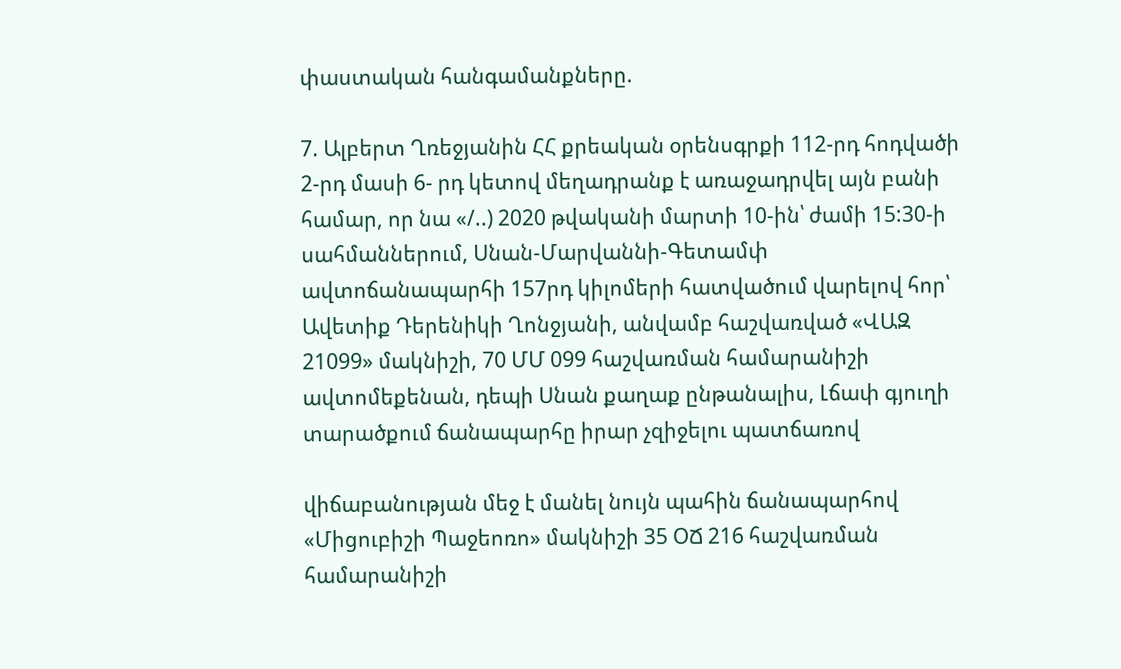փաստական հանգամանքները.

7. Ալբերտ Ղռեջյանին ՀՀ քրեական օրենսգրքի 112-րդ հոդվածի 2-րդ մասի 6- րդ կետով մեղադրանք է առաջադրվել այն բանի համար, որ նա «/..) 2020 թվականի մարտի 10-ին՝ ժամի 15:30-ի սահմաններում, Սնան-Մարվաննի-Գետամփ ավտոճանապարհի 157րդ կիլոմերի հատվածում վարելով հոր՝ Ավետիք Դերենիկի Ղոնջյանի, անվամբ հաշվառված «ՎԱԶ 21099» մակնիշի, 70 ՄՄ 099 հաշվառման համարանիշի ավտոմեքենան, դեպի Սնան քաղաք ընթանալիս, Լճափ գյուղի տարածքում ճանապարհը իրար չզիջելու պատճառով

վիճաբանության մեջ է մանել նույն պահին ճանապարհով «Միցուբիշի Պաջեոռո» մակնիշի 35 ՕՃ 216 հաշվառման համարանիշի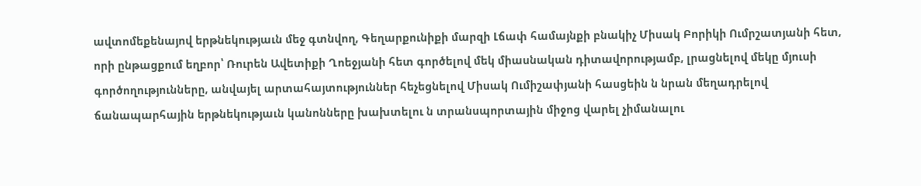ավտոմեքենայով երթնեկությաւն մեջ գտնվող, Գեղարքունիքի մարզի Լճափ համայնքի բնակիչ Միսակ Բորիկի Ումրշատյանի հետ, որի ընթացքում եղբոր՝ Ռուրեն Ավետիքի Ղոեջյանի հետ գործելով մեկ միասնական դիտավորությամբ, լրացնելով մեկը մյուսի գործողությունները, անվայել արտահայտություններ հեչեցնելով Միսակ Ումիշափյանի հասցեին ն նրան մեղադրելով ճանապարհային երթնեկությաւն կանոնները խախտելու ն տրանսպորտային միջոց վարել չիմանալու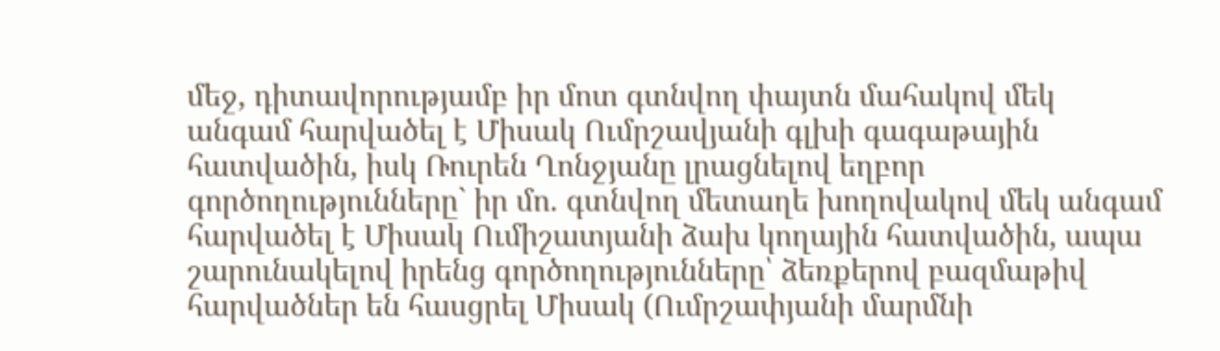մեջ, դիտավորությամբ իր մոտ գտնվող փայտն մահակով մեկ անգամ հարվածել է Միսակ Ումրշավյանի գլխի գագաթային հատվածին, իսկ Ռուրեն Ղոնջյանը լրացնելով եղբոր գործողությունները` իր մո. գտնվող մետաղե խողովակով մեկ անգամ հարվածել է Միսակ Ումիշատյանի ձախ կողային հատվածին, ապա շարունակելով իրենց գործողությունները՝ ձեռքերով բազմաթիվ հարվածներ են հասցրել Միսակ (Ումրշափյանի մարմնի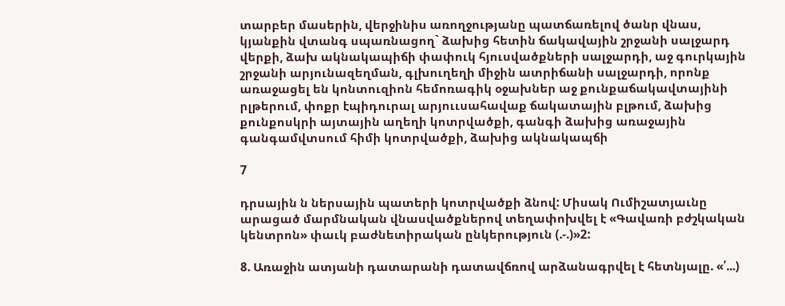տարբեր մասերին, վերջինիս առողջությանը պատճառելով ծանր վնաս, կյանքին վտանգ սպառնացող` ձախից հետին ճակավային շրջանի սալջարդ վերքի, ձախ ակնակապիճի փափուկ հյուսվածքների սալջարդի, աջ գուրկային շրջանի արյունազեղման, գլխուղեղի միջին ատրիճանի սալջարդի, որոնք առաջացել են կոնտուզիոն հեմոռագիկ օջախներ աջ քունքաճակավտայինի րլթերում, փոքր էպիդուրալ արյոււսահավաք ճակատային բլթում, ձախից քունքոսկրի այտային աղեղի կոտրվածքի, գանգի ձախից առաջային գանգամվտսում հիմի կոտրվածքի, ձախից ակնակապճի

7

դրսային ն ներսային պատերի կոտրվածքի ձնով: Միսակ Ումիշատյաւնը արացած մարմնական վնասվածքներով տեղափոխվել է «Գավառի բժշկական կենտրոն» փաւկ բաժնետիրական ընկերություն (.-.)»2:

8. Առաջին ատյանի դատարանի դատավճռով արձանագրվել է հետնյալը. «՛...)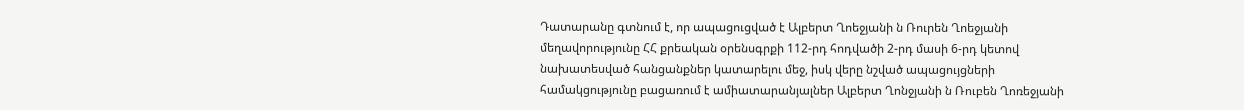Դատարանը գտնում է, որ ապացուցված է Ալբերտ Ղոեջյանի ն Ռուրեն Ղոեջյանի մեղավորությունը ՀՀ քրեական օրենսգրքի 112-րդ հոդվածի 2-րդ մասի 6-րդ կետով նախատեսված հանցանքներ կատարելու մեջ, իսկ վերը նշված ապացույցների համակցությունը բացառում է ամիատարանյալներ Ալբերտ Ղոնջյանի ն Ռուբեն Ղոռեջյանի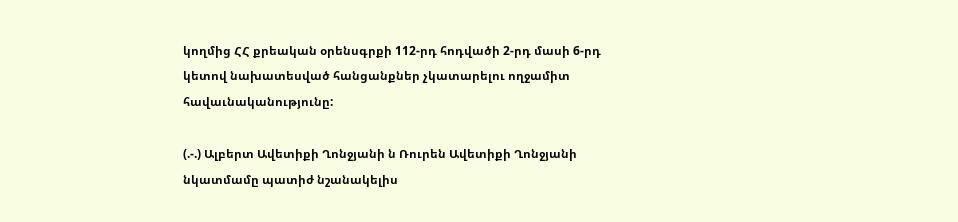կողմից ՀՀ քրեական օրենսգրքի 112-րդ հոդվածի 2-րդ մասի 6-րդ կետով նախատեսված հանցանքներ չկատարելու ողջամիտ հավաւնականությունը:

(.-.) Ալբերտ Ավետիքի Ղոնջյանի ն Ռուրեն Ավետիքի Ղոնջյանի նկատմամը պատիժ նշանակելիս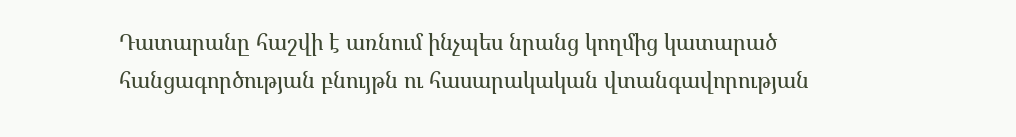Դատարանը հաշվի է առնում ինչպես նրանց կողմից կատարած հանցագործության բնույթն ու հասարակական վտանգավորության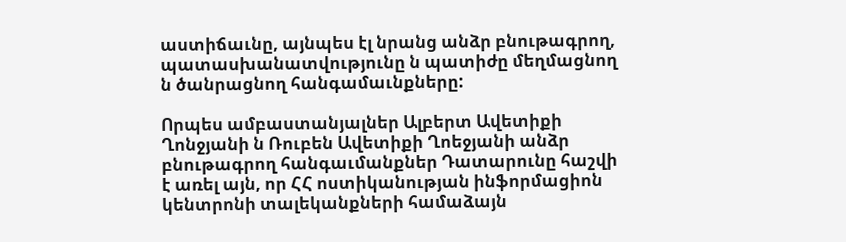աստիճաւնը, այնպես էլ նրանց անձր բնութագրող, պատասխանատվությունը ն պատիժը մեղմացնող ն ծանրացնող հանգամաւնքները:

Որպես ամբաստանյալներ Ալբերտ Ավետիքի Ղոնջյանի ն Ռուբեն Ավետիքի Ղոեջյանի անձր բնութագրող հանգաւմանքներ Դատարունը հաշվի է առել այն, որ ՀՀ ոստիկանության ինֆորմացիոն կենտրոնի տալեկանքների համաձայն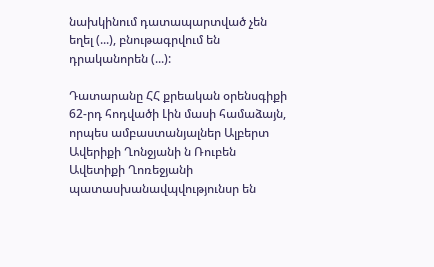նախկինում դատապարտված չեն եղել (...), բնութագրվում են դրականորեն (...):

Դատարանը ՀՀ քրեական օրենսգիքի 62-րդ հոդվածի Լին մասի համաձայն, որպես ամբաստանյալներ Ալբերտ Ավերիքի Ղոնջյանի ն Ռուբեն Ավետիքի Ղոռեջյանի պատասխանավպվությունսր են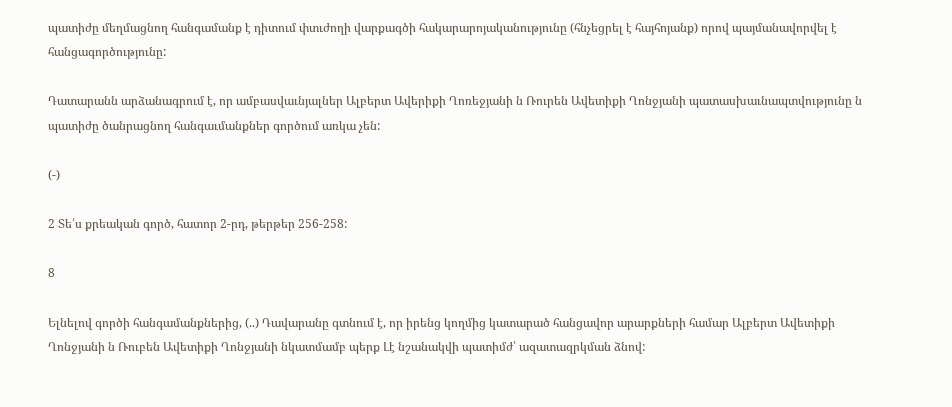պատիժը մեղմացնող հանգամանք է դիտում փտւժողի վարքագծի հակարարոյականությունը (հնչեցրել է հայհոյանք) որով պայմանավորվել է հանցագործությունը:

Դատարանն արձանագրում է, որ ամբասվաւնյալներ Ալբերտ Ավերիքի Ղոռեջյանի ն Ռուրեն Ավետիքի Ղոնջյանի պատասխաւնապտվությունը ն պատիժը ծանրացնող հանգաւմանքներ գործում առկա չեն:

(-)

2 Տե՛ս քրեական գործ, հատոր 2-րդ, թերթեր 256-258:

8

Ելնելով գործի հանգամանքներից, (..) Դավարանը գտնում է, որ իրենց կողմից կատարած հանցավոր արարքների համար Ալբերտ Ավետիքի Ղոնջյանի ն Ռուբեն Ավետիքի Ղոնջյանի նկատմամբ պերք Լէ նշանակվի պատիմժ՝ ազատազրկման ձնով: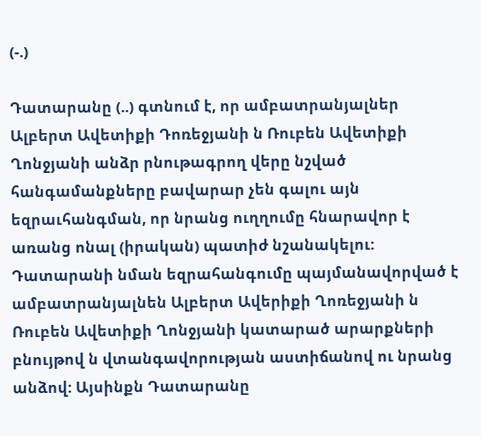(-.)

Դատարանը (..) գտնում է, որ ամբատրանյալներ Ալբերտ Ավետիքի Դոռեջյանի ն Ռուբեն Ավետիքի Ղոնջյանի անձր րնութագրող վերը նշված հանգամանքները բավարար չեն գալու այն եզրաւհանգման, որ նրանց ուղղումը հնարավոր է առանց ոնալ (իրական) պատիժ նշանակելու: Դատարանի նման եզրահանգումը պայմանավորված է ամբատրանյալնեն Ալբերտ Ավերիքի Ղոռեջյանի ն Ռուբեն Ավետիքի Ղոնջյանի կատարած արարքների բնույթով ն վտանգավորության աստիճանով ու նրանց անձով: Այսինքն Դատարանը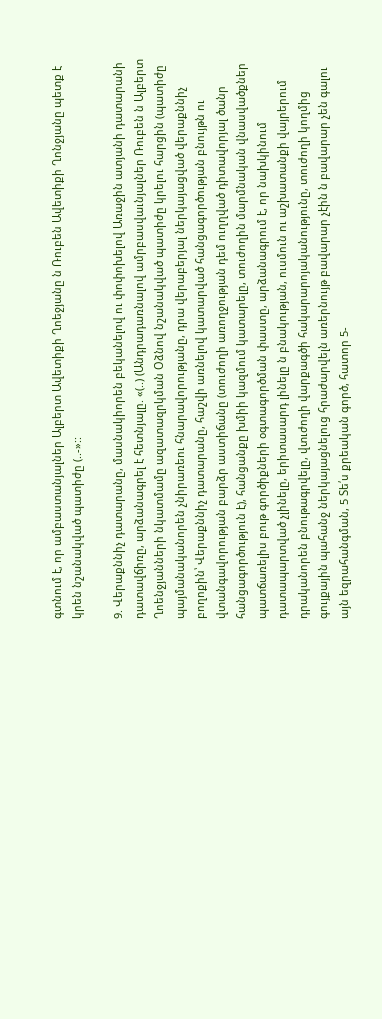գտնում է, որ ամբաստանյալներ Ալբերտ Ավետիքի Ղոեջյանը ն Ռուբեն Ավետիքի Ղոնջյանը պետք է կրեն նշանակված պատիժը (..-»::

9. Վերաքննիչ դատարանը, մասնակիորեն բեկանելով ու փոփոխելով Առաջին ատյանի դատարանի դատավճիռը, արձանագրել է հետնյալը. «(..) (Անդրադառնալով ամրբասվաւնյալներ Ռուբեն ն Ալբերտ Ղոենջյանների նկատմամը ազատազրկման Օձնով նշանակված պատիժը կրելու հարցին (պատիժը պայմանականորեն չնիրառեու հնարավորությանը, դրա վերաբերյալ ներկայացված վերաքննիչ բողոքին՝ Վերաքննիչ դատարանը, հաշվի առնելով կատարված հանցագործության բնույթն ու վտանգավորության բարձր աստիճանը (տուժողի առողջության դեմ ուղղված դիտավորյալ ծանր հանցագործություն է), հանցանքը խմիի կազմում կատարելը, տուժողին մարմնական վնասվածքներ պատճառելիս բութ գործիքների օգտագործման փաստը, արձանագրում է, որ նախկինում դատապարտված չլինելը, երիտասարդ լինելը ն բնակության, ուսմուն ու աշխատանքի վայրերում դրականորեն բնութագրվելը, վտւժողի վարքագծի հակարարոյականությունը, տուժողի կողմից գույքային պահանջ ներկայացնելուց հրաժարվելն առերնույթ բավարար չէին ն բավարար չեն գալու այն եզրահանգման, 5 Տե՛ս քրեական գործ, հատոր 5-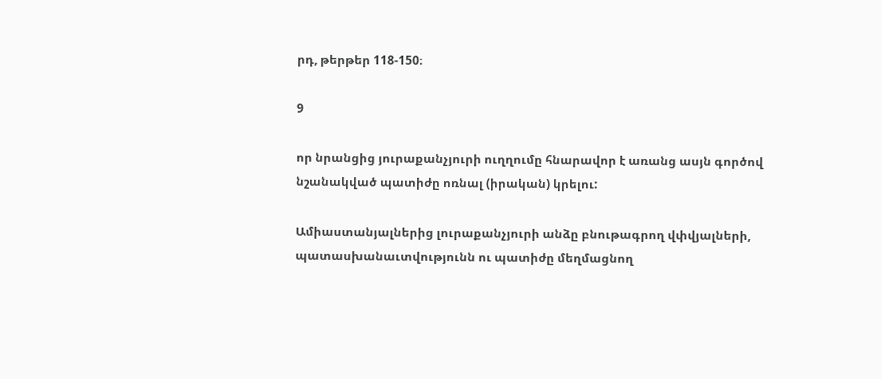րդ, թերթեր 118-150։

9

որ նրանցից յուրաքանչյուրի ուղղումը հնարավոր է առանց ասյն գործով նշանակված պատիժը ոռնալ (իրական) կրելու:

Ամիաստանյալներից լուրաքանչյուրի անձը բնութագրող վփվյալների, պատասխանաւտվությունն ու պատիժը մեղմացնող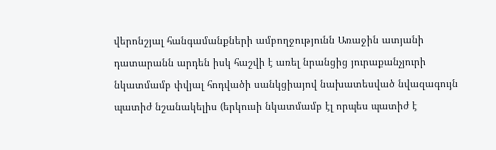վերոնշյալ հանգամանքների ամբողջությունն Առաջին ատյանի դատարանն արդեն իսկ հաշվի է առել նրանցից յուրաքանչյուրի նկատմամբ փվյալ հոդվածի սանկցիայով նախատեսված նվազագույն պատիժ նշանակելիս (երկուսի նկատմամբ էլ որպես պատիժ է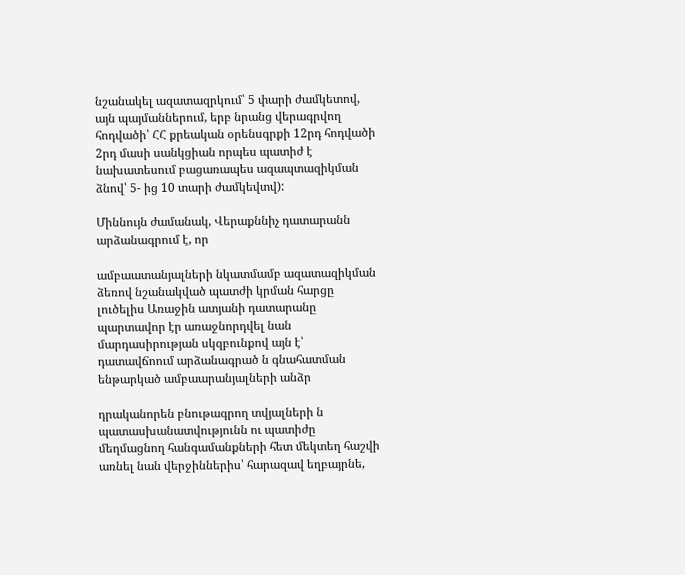նշանակել ազատազրկում՝ 5 փարի ժամկետով, այն պայմաններում, երբ նրանց վերագրվող հոդվածի՝ ՀՀ քրեական օրենսգրքի 12րդ հոդվածի 2րդ մասի սանկցիան որպես պատիժ է նախատեսում բացառապես ազապտազիկման ձնով՝ 5- ից 10 տարի ժամկեվտվ):

Միննույն ժամանակ, Վերաքննիչ դատարանն արձանագրում է, որ

ամբաատանյալների նկատմամբ ազատազիկման ձեռով նշանակված պատժի կրման հարցը լուծելիս Առաջին ատյանի դատարանը պարտավոր էր առաջնորդվել նան մարդասիրության սկզբունքով այն է՝ դատավճոում արձանագրած ն գնահատման ենթարկած ամբաարանյալների անձր

դրականորեն բնութագրող տվյալների ն պատասխանատվությունն ու պատիժը մեղմացնող հանգամանքների հետ մեկտեղ հաշվի առնել նան վերջիններիս՝ հարազավ եղբայրնե,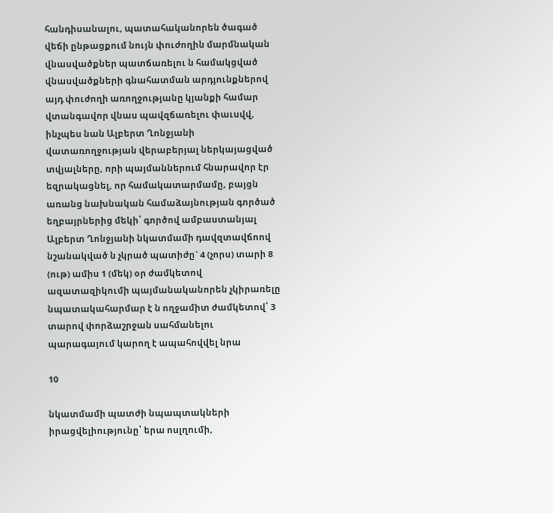հանդիսանալու, պատահականորեն ծագած վեճի ընթացքում նույն փուժողին մարմնական վնասվածքներ պատճառելու ն համակցված վնասվածքների գնահատման արդյունքներով այդ փուժողի առողջությանը կյանքի համար վտանգավոր վնաս պավզճառելու փաւսվվ, ինչպես նան Ալբերտ Ղոնջյանի վատառողջության վերաբերյալ ներկայացված տվյալները, որի պայմաններում հնարավոր էր եզրակացնել, որ համակատարմամը, բայցն առանց նախնական համաձայնության գործած եղբայրներից մեկի՝ գործով ամբաստանյալ Ալբերտ Ղոնջյանի նկատմամի դավզտավճոով նշանակված ն չկրած պատիժը` 4 (չորս) տարի 8 (ութ) ամիս 1 (մեկ) օր ժամկետով ազատազիկումի պայմանականորեն չկիրառելը նպատակահարմար է ն ողջամիտ ժամկետով՝ 3 տարով փորձաշրջան սահմանելու պարագայում կարող է ապահովվել նրա

10

նկատմամի պատժի նպապտակների իրացվելիությունը՝ երա ոսլղումի,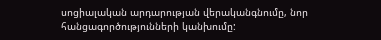սոցիալական արդարության վերականգնումը, նոր հանցագործությունների կանխումը: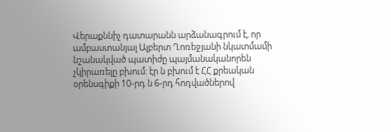Վերաքննիչ դատարանն արձանագրում է, որ ամբաստանյալ Ալբերտ Ղոռեջյանի նկատմամի նշանակված պատիժը պայմանականորեն չկիրառելը բխում: էր ն բխում է ՀՀ քրեական օրենսգիքի 10-րդ ն 6-րդ հոդվածներով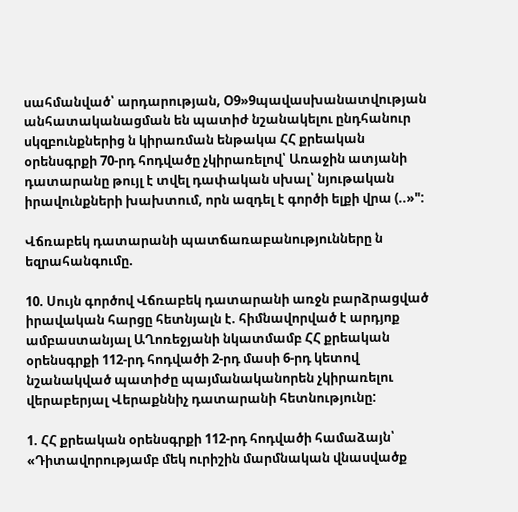սահմանված՝ արդարության, Օ9»9պավասխանատվության անհատականացման են պատիժ նշանակելու ընդհանուր սկզբունքներից ն կիրառման ենթակա ՀՀ քրեական օրենսգրքի 70-րդ հոդվածը չկիրառելով՝ Առաջին ատյանի դատարանը թույլ է տվել դափական սխալ՝ նյութական իրավունքների խախտում, որն ազդել է գործի ելքի վրա (..»":

Վճռաբեկ դատարանի պատճառաբանությունները ն եզրահանգումը.

10. Սույն գործով Վճռաբեկ դատարանի առջն բարձրացված իրավական հարցը հետնյալն է. հիմնավորված է արդյոք ամբաստանյալ ԱՂոռեջյանի նկատմամբ ՀՀ քրեական օրենսգրքի 112-րդ հոդվածի 2-րդ մասի 6-րդ կետով նշանակված պատիժը պայմանականորեն չկիրառելու վերաբերյալ Վերաքննիչ դատարանի հետնությունը:

1. ՀՀ քրեական օրենսգրքի 112-րդ հոդվածի համաձայն՝ «Դիտավորությամբ մեկ ուրիշին մարմնական վնասվածք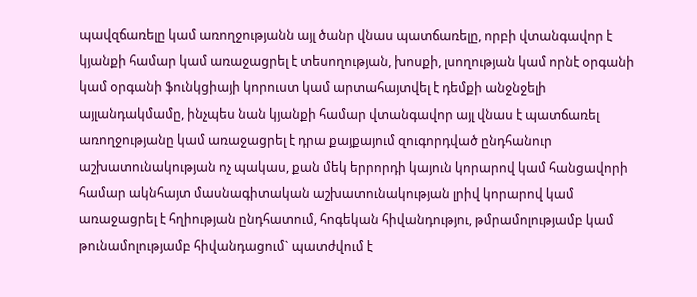պավզճառելը կամ առողջությանն այլ ծանր վնաս պատճառելը, որբի վտանգավոր է կյանքի համար կամ առաջացրել է տեսողության, խոսքի, լսողության կամ որնէ օրգանի կամ օրգանի ֆունկցիայի կորուստ կամ արտահայտվել է դեմքի անջնջելի այլանդակմամը, ինչպես նան կյանքի համար վտանգավոր այլ վնաս է պատճառել առողջությանը կամ առաջացրել է դրա քայքայում զուգորդված ընդհանուր աշխատունակության ոչ պակաս, քան մեկ երրորդի կայուն կորարով կամ հանցավորի համար ակնհայտ մասնագիտական աշխատունակության լրիվ կորարով կամ առաջացրել է հղիության ընդհատում, հոգեկան հիվանդությու, թմրամոլությամբ կամ թունամոլությամբ հիվանդացում` պատժվում է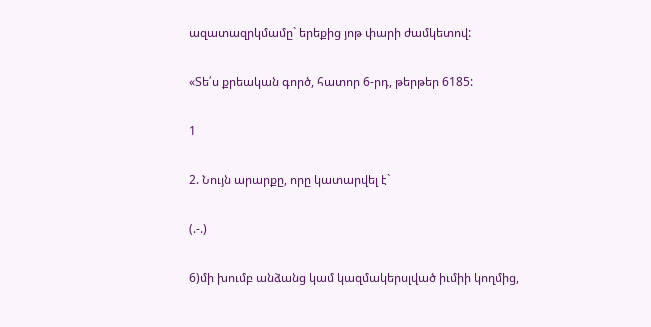ազատազրկմամը` երեքից յոթ փարի ժամկետով:

«Տե՛ս քրեական գործ, հատոր 6-րդ, թերթեր 6185:

1

2. Նույն արարքը, որը կատարվել է`

(.-.)

6)մի խումբ անձանց կամ կազմակերսլված իւմիի կողմից,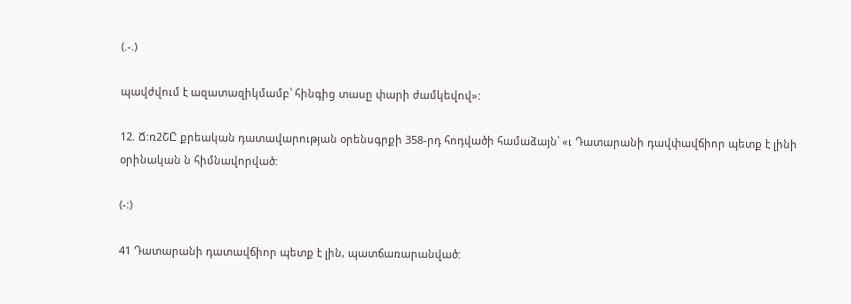(.-.)

պավժվում է ազատազիկմամբ՝ հինգից տասը փարի ժամկեվով»:

12. Ճ:ռ2ՇԸ քրեական դատավարության օրենսգրքի 358-րդ հոդվածի համաձայն՝ «ւ Դատարանի դավփավճիոր պետք է լինի օրինական ն հիմնավորված:

(-:)

41 Դատարանի դատավճիոր պետք է լին, պատճառարանված: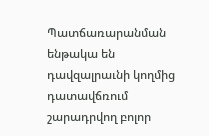Պատճառարանման ենթակա են դավզալրաւնի կողմից դատավճռում շարադրվող բոլոր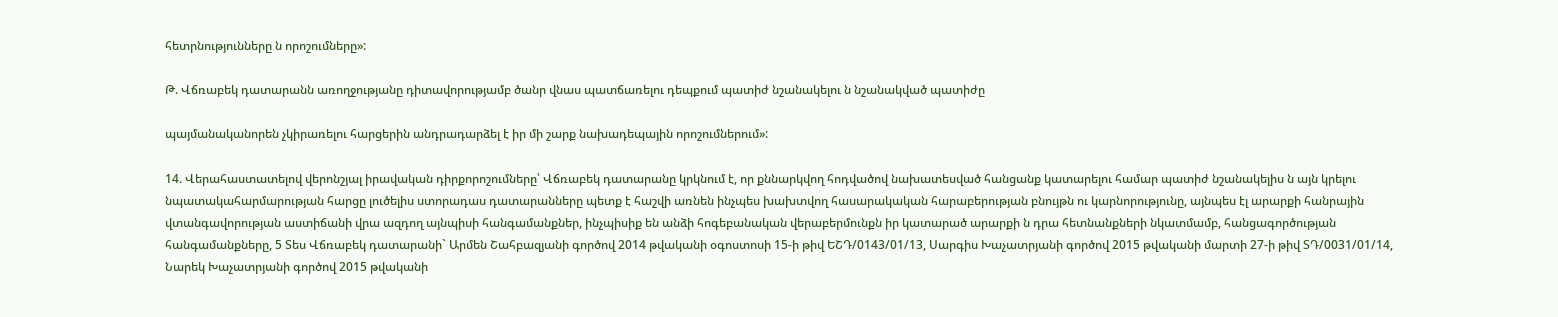հետրնությունները ն որոշումները»:

Թ. Վճռաբեկ դատարանն առողջությանը դիտավորությամբ ծանր վնաս պատճառելու դեպքում պատիժ նշանակելու ն նշանակված պատիժը

պայմանականորեն չկիրառելու հարցերին անդրադարձել է իր մի շարք նախադեպային որոշումներում»:

14. Վերահաստատելով վերոնշյալ իրավական դիրքորոշումները՝ Վճռաբեկ դատարանը կրկնում է, որ քննարկվող հոդվածով նախատեսված հանցանք կատարելու համար պատիժ նշանակելիս ն այն կրելու նպատակահարմարության հարցը լուծելիս ստորադաս դատարանները պետք է հաշվի առնեն ինչպես խախտվող հասարակական հարաբերության բնույթն ու կարնորությունը, այնպես էլ արարքի հանրային վտանգավորության աստիճանի վրա ազդող այնպիսի հանգամանքներ, ինչպիսիք են անձի հոգեբանական վերաբերմունքն իր կատարած արարքի ն դրա հետնանքների նկատմամբ, հանցագործության հանգամանքները, 5 Տես Վճռաբեկ դատարանի` Արմեն Շահբազյանի գործով 2014 թվականի օգոստոսի 15-ի թիվ ԵՇԴ/0143/01/13, Սարգիս Խաչատրյանի գործով 2015 թվականի մարտի 27-ի թիվ ՏԴ/0031/01/14, Նարեկ Խաչատրյանի գործով 2015 թվականի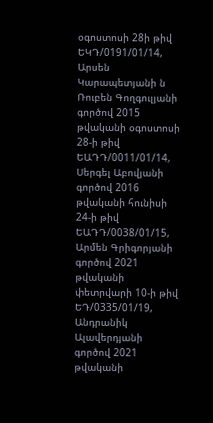օգոստոսի 28ի թիվ ԵԿԴ/0191/01/14, Արսեն Կարապետյանի ն Ռուբեն Գողգուլյանի գործով 2015 թվականի օգոստոսի 28-ի թիվ ԵԱԴԴ/0011/01/14, Սերգել Աբովյանի գործով 2016 թվականի հունիսի 24-ի թիվ ԵԱԴԴ/0038/01/15, Արմեն Գրիգորյանի գործով 2021 թվականի փետրվարի 10-ի թիվ ԵԴ/0335/01/19, Անդրանիկ Ալավերդյանի գործով 2021 թվականի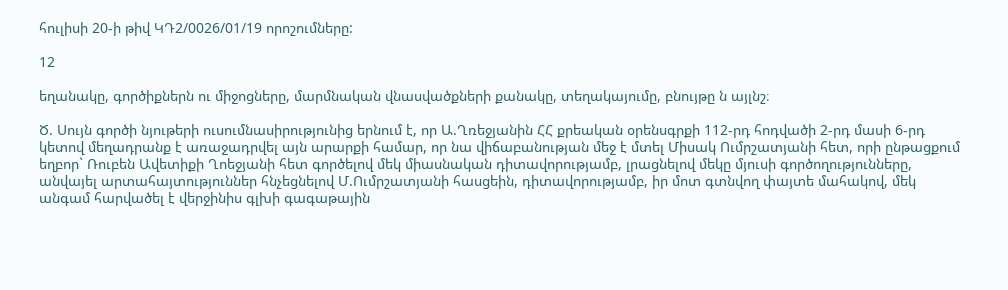հուլիսի 20-ի թիվ ԿԴ2/0026/01/19 որոշումները:

12

եղանակը, գործիքներն ու միջոցները, մարմնական վնասվածքների քանակը, տեղակայումը, բնույթը ն այլնշ։

Ծ. Սույն գործի նյութերի ուսումնասիրությունից երնում է, որ Ա.Ղռեջյանին ՀՀ քրեական օրենսգրքի 112-րդ հոդվածի 2-րդ մասի 6-րդ կետով մեղադրանք է առաջադրվել այն արարքի համար, որ նա վիճաբանության մեջ է մտել Միսակ Ումրշատյանի հետ, որի ընթացքում եղբոր` Ռուբեն Ավետիքի Ղոեջյանի հետ գործելով մեկ միասնական դիտավորությամբ, լրացնելով մեկը մյուսի գործողությունները, անվայել արտահայտություններ հնչեցնելով Մ.Ումրշատյանի հասցեին, դիտավորությամբ, իր մոտ գտնվող փայտե մահակով, մեկ անգամ հարվածել է վերջինիս գլխի գագաթային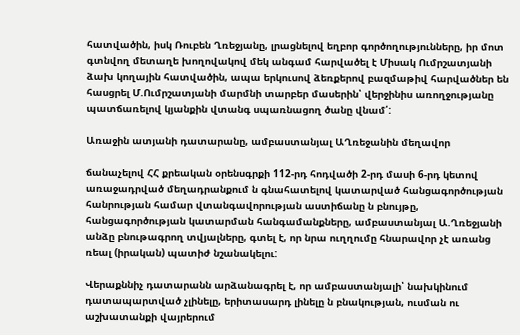հատվածին, իսկ Ռուբեն Ղռեջյանը, լրացնելով եղբոր գործողությունները, իր մոտ գտնվող մետաղե խողովակով մեկ անգամ հարվածել է Միսակ Ումրշատյանի ձախ կողային հատվածին, ապա երկուսով ձեռքերով բազմաթիվ հարվածներ են հասցրել Մ.Ումրշատյանի մարմնի տարբեր մասերին՝ վերջինիս առողջությանը պատճառելով կյանքին վտանգ սպառնացող ծանը վնամ՛:

Առաջին ատյանի դատարանը, ամբաստանյալ ԱՂռեջանին մեղավոր

ճանաչելով ՀՀ քրեական օրենսգրքի 112-րդ հոդվածի 2-րդ մասի 6-րդ կետով առաջադրված մեղադրանքում ն գնահատելով կատարված հանցագործության հանրության համար վտանգավորության աստիճանը ն բնույթը, հանցագործության կատարման հանգամանքները, ամբաստանյալ Ա.Ղռեջյանի անձը բնութագրող տվյալները, գտել է, որ նրա ուղղումը հնարավոր չէ առանց ռեալ (իրական) պատիժ նշանակելու:

Վերաքննիչ դատարանն արձանագրել է, որ ամբաստանյալի՝ նախկինում դատապարտված չլինելը, երիտասարդ լինելը ն բնակության, ուսման ու աշխատանքի վայրերում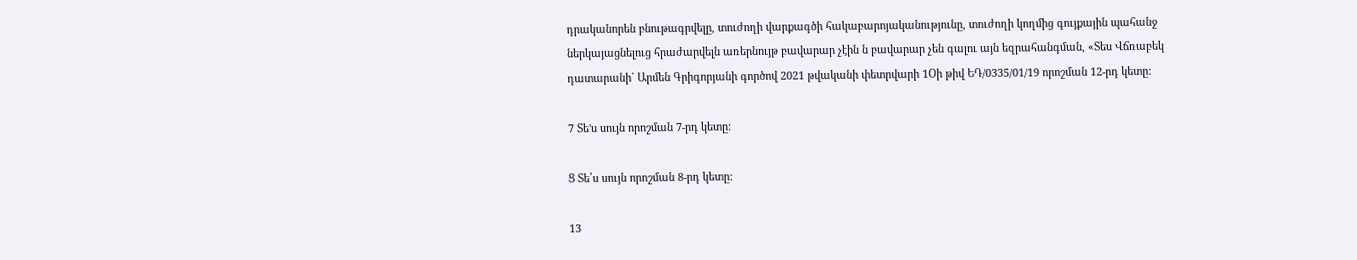դրականորեն բնութագրվելը, տուժողի վարքագծի հակաբարոյականությունը, տուժողի կողմից գույքային պահանջ ներկայացնելուց հրաժարվելն առերնույթ բավարար չէին ն բավարար չեն գալու այն եզրահանգման, «Տես Վճռաբեկ դատարանի` Արմեն Գրիգորյանի գործով 2021 թվականի փետրվարի 1Օի թիվ ԵԴ/0335/01/19 որոշման 12-րդ կետը:

7 Տե'ս սույն որոշման 7-րդ կետը:

Ց Տե՛ս սույն որոշման 8-րդ կետը:

13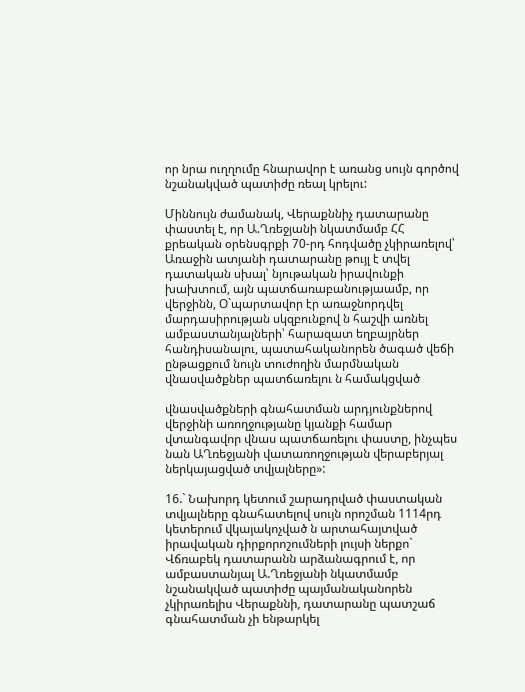որ նրա ուղղումը հնարավոր է առանց սույն գործով նշանակված պատիժը ռեալ կրելու:

Միննույն ժամանակ, Վերաքննիչ դատարանը փաստել է, որ Ա.Ղռեջյանի նկատմամբ ՀՀ քրեական օրենսգրքի 70-րդ հոդվածը չկիրառելով՝ Առաջին ատյանի դատարանը թույլ է տվել դատական սխալ՝ նյութական իրավունքի խախտում, այն պատճառաբանությաամբ, որ վերջինն, Օ`պարտավոր էր առաջնորդվել մարդասիրության սկզբունքով ն հաշվի առնել ամբաստանյալների՝ հարազատ եղբայրներ հանդիսանալու, պատահականորեն ծագած վեճի ընթացքում նույն տուժողին մարմնական վնասվածքներ պատճառելու ն համակցված

վնասվածքների գնահատման արդյունքներով վերջինի առողջությանը կյանքի համար վտանգավոր վնաս պատճառելու փաստը, ինչպես նան ԱՂռեջյանի վատառողջության վերաբերյալ ներկայացված տվյալները»:

16.` Նախորդ կետում շարադրված փաստական տվյալները գնահատելով սույն որոշման 1114րդ կետերում վկայակոչված ն արտահայտված իրավական դիրքորոշումների լույսի ներքո` Վճռաբեկ դատարանն արձանագրում է, որ ամբաստանյալ Ա.Ղռեջյանի նկատմամբ նշանակված պատիժը պայմանականորեն չկիրառելիս Վերաքննի, դատարանը պատշաճ գնահատման չի ենթարկել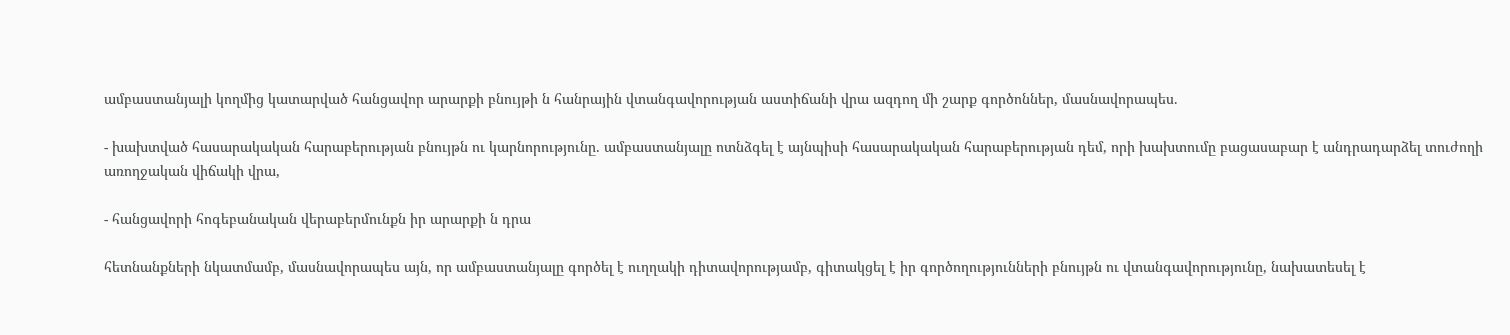ամբաստանյալի կողմից կատարված հանցավոր արարքի բնույթի ն հանրային վտանգավորության աստիճանի վրա ազդող մի շարք գործոններ, մասնավորապես.

- խախտված հասարակական հարաբերության բնույթն ու կարնորությունը. ամբաստանյալը ոտնձգել է այնպիսի հասարակական հարաբերության դեմ, որի խախտումը բացասաբար է անդրադարձել տուժողի առողջական վիճակի վրա,

- հանցավորի հոգեբանական վերաբերմունքն իր արարքի ն դրա

հետնանքների նկատմամբ, մասնավորապես այն, որ ամբաստանյալը գործել է ուղղակի դիտավորությամբ, գիտակցել է իր գործողությունների բնույթն ու վտանգավորությունը, նախատեսել է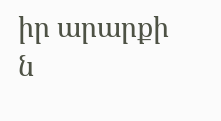իր արարքի ն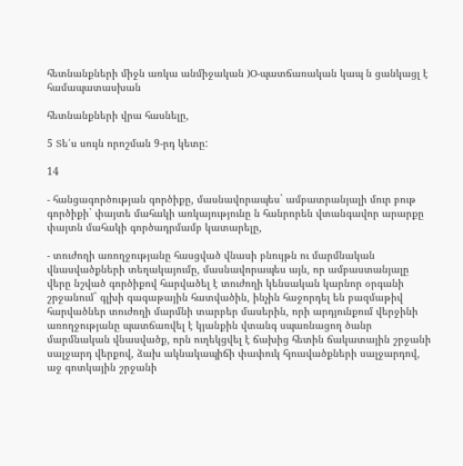հետնանքների միջն առկա անմիջական )Օ-պատճառական կապ ն ցանկացլ է համապատասխան

հետնանքների վրա հասնելը,

5 Տե՛ս սույն որոշման 9-րդ կետը:

14

- հանցագործության գործիքը, մասնավորապես` ամբատրանյալի մուր բութ գործիքի` փայտե մահակի առկայությունը ն հանրորեն վտանգավոր արարքը փայտն մահակի գործադրմամբ կատարելը,

- տուժողի առողջությանը հասցված վնասի բնույթն ու մարմնական վնասվածքների տեղակայումը, մասնավորապես այն, որ ամբաստանյալը վերը նշված գործիքով հարվածել է տուժողի կենսական կարնոր օրգանի շրջանում` գլխի գագաթային հատվածին, ինչին հաջորդել են բազմաթիվ հարվածներ տուժողի մարմնի տարբեր մասերին, որի արդյունքում վերջինի առողջությանը պատճառվել է կյանքին վտանգ սպառնացող ծանր մարմնական վնասվածք, որն ուղեկցվել է ճախից հետին ճակատային շրջանի սալջարդ վերքով, ձախ ակնակապիճի փափուկ հյուսվածքների սալջարդով, աջ գոտկային շրջանի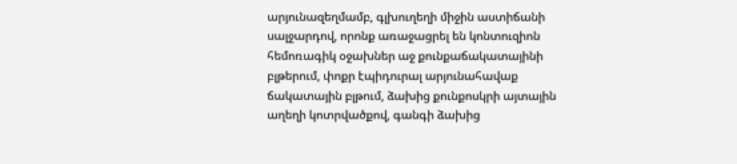արյունազեղմամբ, գլխուղեղի միջին աստիճանի սալջարդով, որոնք առաջացրել են կոնտուզիոն հեմոռագիկ օջախներ աջ քունքաճակատայինի բլթերում, փոքր էպիդուրալ արյունահավաք ճակատային բլթում, ձախից քունքոսկրի այտային աղեղի կոտրվածքով, գանգի ձախից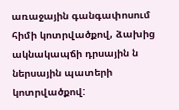առաջային գանգափոսում հիմի կոտրվածքով, ձախից ակնակապճի դրսային ն ներսային պատերի կոտրվածքով: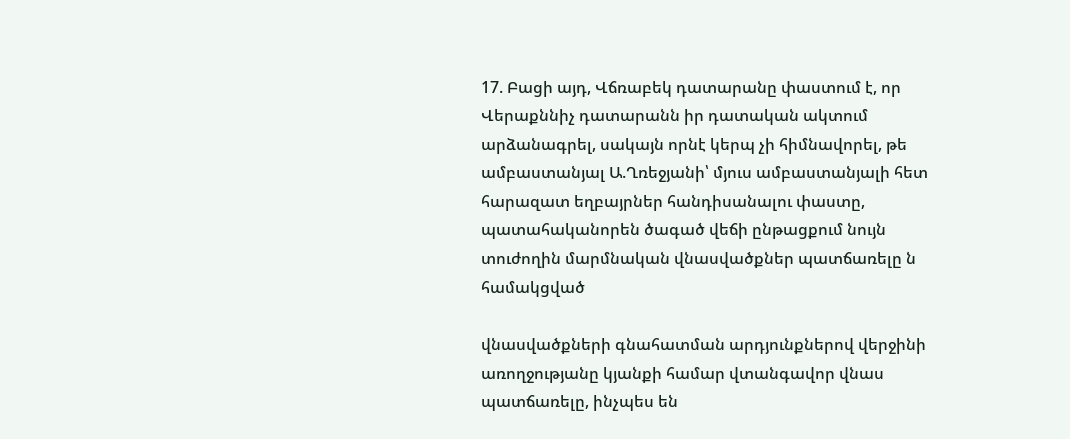17. Բացի այդ, Վճռաբեկ դատարանը փաստում է, որ Վերաքննիչ դատարանն իր դատական ակտում արձանագրել, սակայն որնէ կերպ չի հիմնավորել, թե ամբաստանյալ Ա.Ղռեջյանի՝ մյուս ամբաստանյալի հետ հարազատ եղբայրներ հանդիսանալու փաստը, պատահականորեն ծագած վեճի ընթացքում նույն տուժողին մարմնական վնասվածքներ պատճառելը ն համակցված

վնասվածքների գնահատման արդյունքներով վերջինի առողջությանը կյանքի համար վտանգավոր վնաս պատճառելը, ինչպես են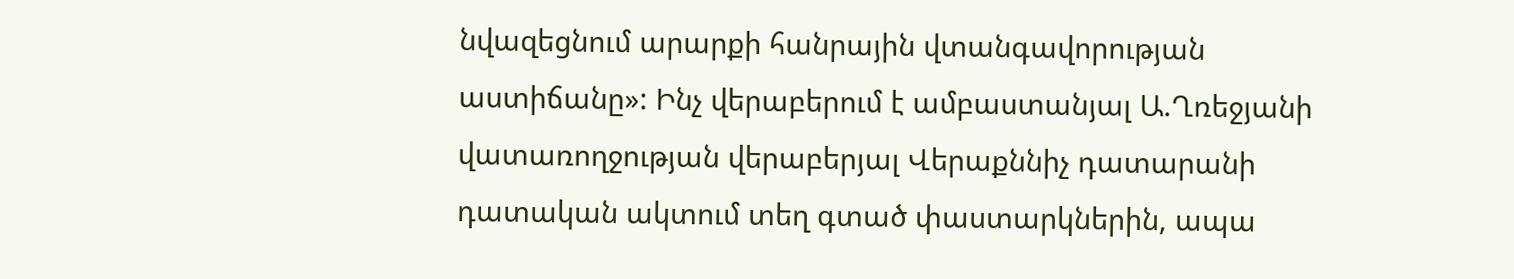նվազեցնում արարքի հանրային վտանգավորության աստիճանը»: Ինչ վերաբերում է ամբաստանյալ Ա.Ղռեջյանի վատառողջության վերաբերյալ Վերաքննիչ դատարանի դատական ակտում տեղ գտած փաստարկներին, ապա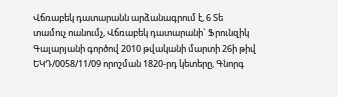Վճռաբեկ դատարանն արձանագրում է, 6 Տե տամուչ ոանումչ, Վճռաբեկ դատարանի` Ֆրունզիկ Գալարյանի գործով 2010 թվականի մարտի 26ի թիվ ԵԿԴ/0058/11/09 որոշման 1820-րդ կետերը, Գնորգ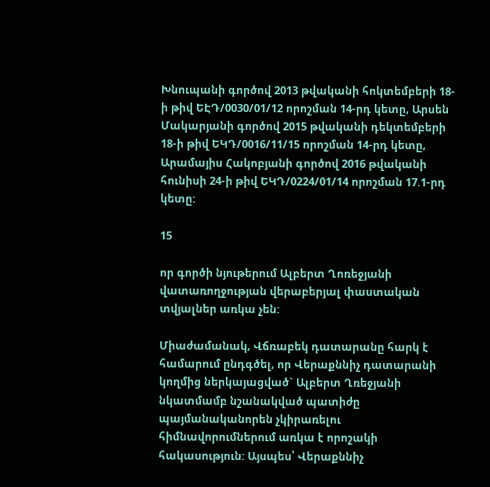Խնուպանի գործով 2013 թվականի հոկտեմբերի 18-ի թիվ ԵԷԴ/0030/01/12 որոշման 14-րդ կետը, Արսեն Մակարյանի գործով 2015 թվականի դեկտեմբերի 18-ի թիվ ԵԿԴ/0016/11/15 որոշման 14-րդ կետը, Արամայիս Հակոբյանի գործով 2016 թվականի հունիսի 24-ի թիվ ԵԿԴ/0224/01/14 որոշման 17.1-րդ կետը:

15

որ գործի նյութերում Ալբերտ Ղոռեջյանի վատառողջության վերաբերյալ փաստական տվյալներ առկա չեն:

Միաժամանակ, Վճռաբեկ դատարանը հարկ է համարում ընդգծել, որ Վերաքննիչ դատարանի կողմից ներկայացված` Ալբերտ Ղռեջյանի նկատմամբ նշանակված պատիժը պայմանականորեն չկիրառելու հիմնավորումներում առկա է որոշակի հակասություն: Այսպես՝ Վերաքննիչ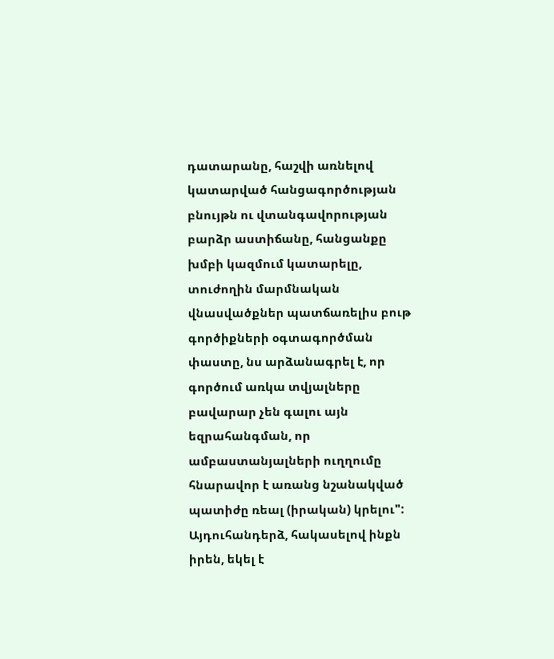դատարանը, հաշվի առնելով կատարված հանցագործության բնույթն ու վտանգավորության բարձր աստիճանը, հանցանքը խմբի կազմում կատարելը, տուժողին մարմնական վնասվածքներ պատճառելիս բութ գործիքների օգտագործման փաստը, նս արձանագրել է, որ գործում առկա տվյալները բավարար չեն գալու այն եզրահանգման, որ ամբաստանյալների ուղղումը հնարավոր է առանց նշանակված պատիժը ռեալ (իրական) կրելու": Այդուհանդերձ, հակասելով ինքն իրեն, եկել է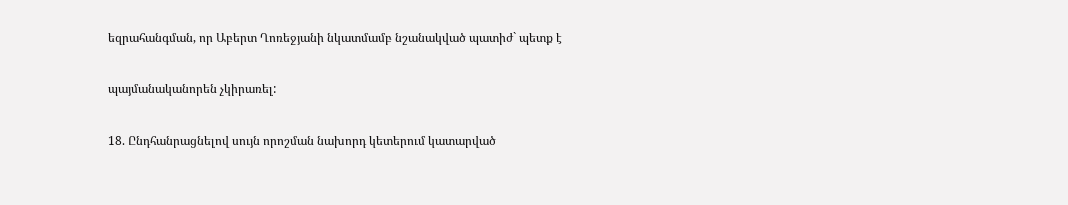եզրահանգման, որ Աբերտ Ղոռեջյանի նկատմամբ նշանակված պատիժ` պետք է

պայմանականորեն չկիրառել:

18. Ընդհանրացնելով սույն որոշման նախորդ կետերում կատարված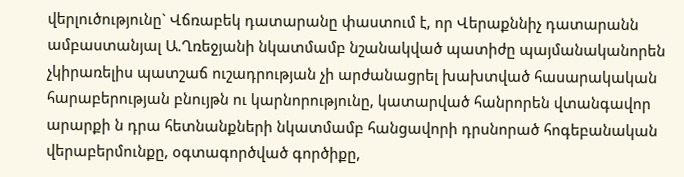վերլուծությունը` Վճռաբեկ դատարանը փաստում է, որ Վերաքննիչ դատարանն ամբաստանյալ Ա.Ղռեջյանի նկատմամբ նշանակված պատիժը պայմանականորեն չկիրառելիս պատշաճ ուշադրության չի արժանացրել խախտված հասարակական հարաբերության բնույթն ու կարնորությունը, կատարված հանրորեն վտանգավոր արարքի ն դրա հետնանքների նկատմամբ հանցավորի դրսնորած հոգեբանական վերաբերմունքը, օգտագործված գործիքը,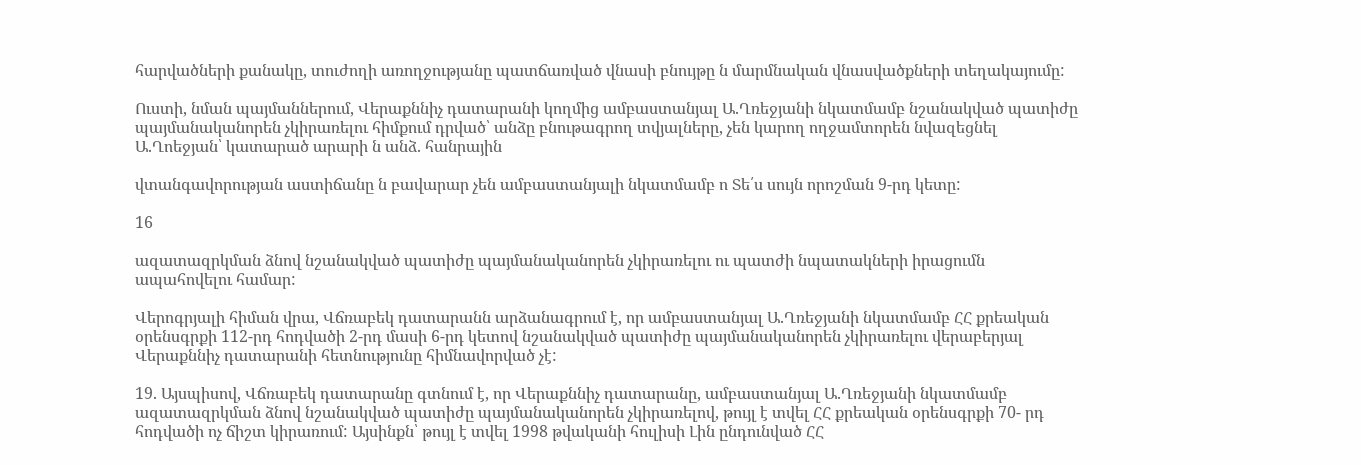հարվածների քանակը, տուժողի առողջությանը պատճառված վնասի բնույթը ն մարմնական վնասվածքների տեղակայումը:

Ուստի, նման պայմաններում, Վերաքննիչ դատարանի կողմից ամբաստանյալ Ա.Ղռեջյանի նկատմամբ նշանակված պատիժը պայմանականորեն չկիրառելու հիմքում դրված՝ անձը բնութագրող տվյալները, չեն կարող ողջամտորեն նվազեցնել Ա.Ղոեջյան՝ կատարած արարի ն անձ. հանրային

վտանգավորության աստիճանը ն բավարար չեն ամբաստանյալի նկատմամբ ո Տե՛ս սույն որոշման 9-րդ կետը:

16

ազատազրկման ձնով նշանակված պատիժը պայմանականորեն չկիրառելու ու պատժի նպատակների իրացումն ապահովելու համար:

Վերոգրյալի հիման վրա, Վճռաբեկ դատարանն արձանագրում է, որ ամբաստանյալ Ա.Ղռեջյանի նկատմամբ ՀՀ քրեական օրենսգրքի 112-րդ հոդվածի 2-րդ մասի 6-րդ կետով նշանակված պատիժը պայմանականորեն չկիրառելու վերաբերյալ Վերաքննիչ դատարանի հետնությունը հիմնավորված չէ:

19. Այսպիսով, Վճռաբեկ դատարանը գտնում է, որ Վերաքննիչ դատարանը, ամբաստանյալ Ա.Ղռեջյանի նկատմամբ ազատազրկման ձնով նշանակված պատիժը պայմանականորեն չկիրառելով, թույլ է տվել ՀՀ քրեական օրենսգրքի 70- րդ հոդվածի ոչ ճիշտ կիրառում: Այսինքն՝ թույլ է տվել 1998 թվականի հուլիսի Լին ընդունված ՀՀ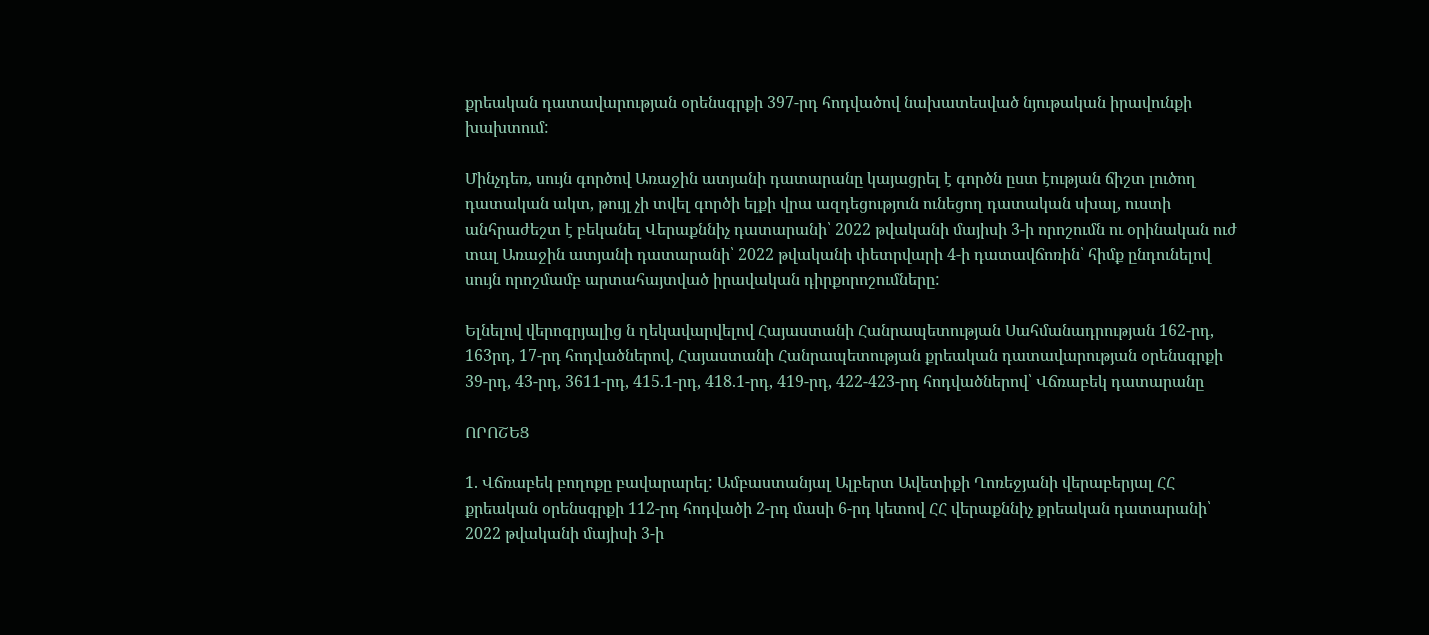քրեական դատավարության օրենսգրքի 397-րդ հոդվածով նախատեսված նյութական իրավունքի խախտում:

Մինչդեռ, սույն գործով Առաջին ատյանի դատարանը կայացրել է գործն ըստ էության ճիշտ լուծող դատական ակտ, թույլ չի տվել գործի ելքի վրա ազդեցություն ունեցող դատական սխալ, ուստի անհրաժեշտ է բեկանել Վերաքննիչ դատարանի՝ 2022 թվականի մայիսի 3-ի որոշումն ու օրինական ուժ տալ Առաջին ատյանի դատարանի՝ 2022 թվականի փետրվարի 4-ի դատավճոռին՝ հիմք ընդունելով սույն որոշմամբ արտահայտված իրավական դիրքորոշումները:

Ելնելով վերոգրյալից ն ղեկավարվելով Հայաստանի Հանրապետության Սահմանադրության 162-րդ, 163րդ, 17-րդ հոդվածներով, Հայաստանի Հանրապետության քրեական դատավարության օրենսգրքի 39-րդ, 43-րդ, 3611-րդ, 415.1-րդ, 418.1-րդ, 419-րդ, 422-423-րդ հոդվածներով՝ Վճռաբեկ դատարանը

ՈՐՈՇԵՑ

1. Վճռաբեկ բողոքը բավարարել: Ամբաստանյալ Ալբերտ Ավետիքի Ղոռեջյանի վերաբերյալ ՀՀ քրեական օրենսգրքի 112-րդ հոդվածի 2-րդ մասի 6-րդ կետով ՀՀ վերաքննիչ քրեական դատարանի՝ 2022 թվականի մայիսի 3-ի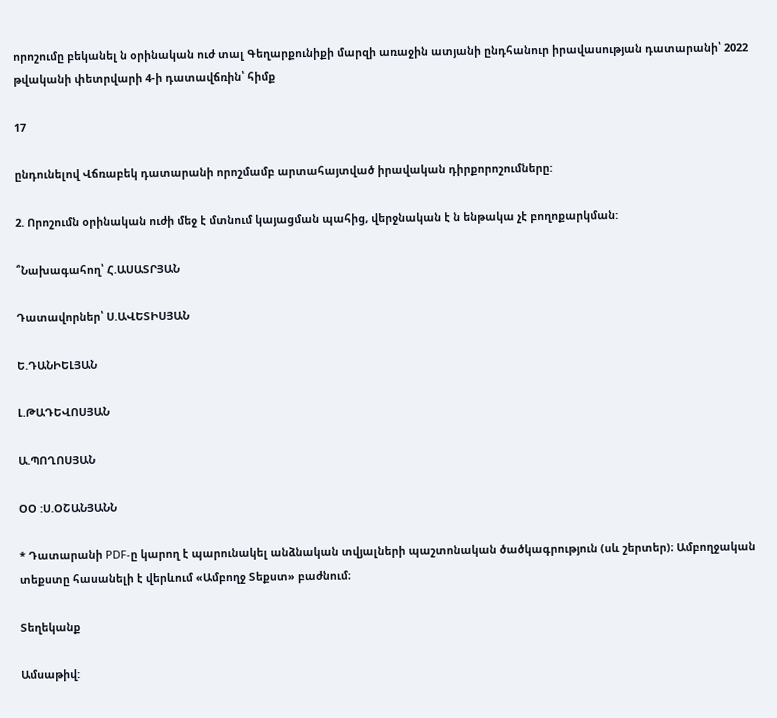որոշումը բեկանել ն օրինական ուժ տալ Գեղարքունիքի մարզի առաջին ատյանի ընդհանուր իրավասության դատարանի՝ 2022 թվականի փետրվարի 4-ի դատավճռին՝ հիմք

17

ընդունելով Վճռաբեկ դատարանի որոշմամբ արտահայտված իրավական դիրքորոշումները:

2. Որոշումն օրինական ուժի մեջ է մտնում կայացման պահից, վերջնական է ն ենթակա չէ բողոքարկման:

՞Նախագահող՝ Հ.ԱՍԱՏՐՅԱՆ

Դատավորներ՝ Ս.ԱՎԵՏԻՍՅԱՆ

Ե.ԴԱՆԻԵԼՅԱՆ

Լ.ԹԱԴԵՎՈՍՅԱՆ

Ա.ՊՈՂՈՍՅԱՆ

ՕՕ :Ս.ՕՇԱՆՅԱՆՆ

* Դատարանի PDF-ը կարող է պարունակել անձնական տվյալների պաշտոնական ծածկագրություն (սև շերտեր)։ Ամբողջական տեքստը հասանելի է վերևում «Ամբողջ Տեքստ» բաժնում։

Տեղեկանք

Ամսաթիվ: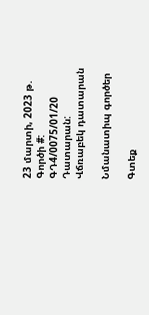23 մարտի, 2023 թ.
Գործի #:
ԳԴ4/0075/01/20
Դատարան:
Վճռաբեկ դատարան

Նմանատիպ գործեր

Գտեք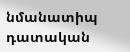նմանատիպ դատական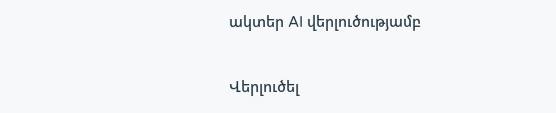ակտեր AI վերլուծությամբ

Վերլուծել